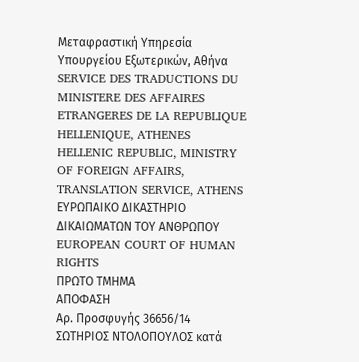Μεταφραστική Υπηρεσία Υπουργείου Εξωτερικών, Αθήνα
SERVICE DES TRADUCTIONS DU MINISTERE DES AFFAIRES ETRANGERES DE LA REPUBLIQUE HELLENIQUE, ATHENES
HELLENIC REPUBLIC, MINISTRY OF FOREIGN AFFAIRS, TRANSLATION SERVICE, ATHENS
ΕΥΡΩΠΑΙΚΟ ΔΙΚΑΣΤΗΡΙΟ ΔΙΚΑΙΩΜΑΤΩΝ ΤΟΥ ΑΝΘΡΩΠΟΥ
EUROPEAN COURT OF HUMAN RIGHTS
ΠΡΩΤΟ ΤΜΗΜΑ
ΑΠΟΦΑΣΗ
Αρ. Προσφυγής 36656/14
ΣΩΤΗΡΙΟΣ ΝΤΟΛΟΠΟΥΛΟΣ κατά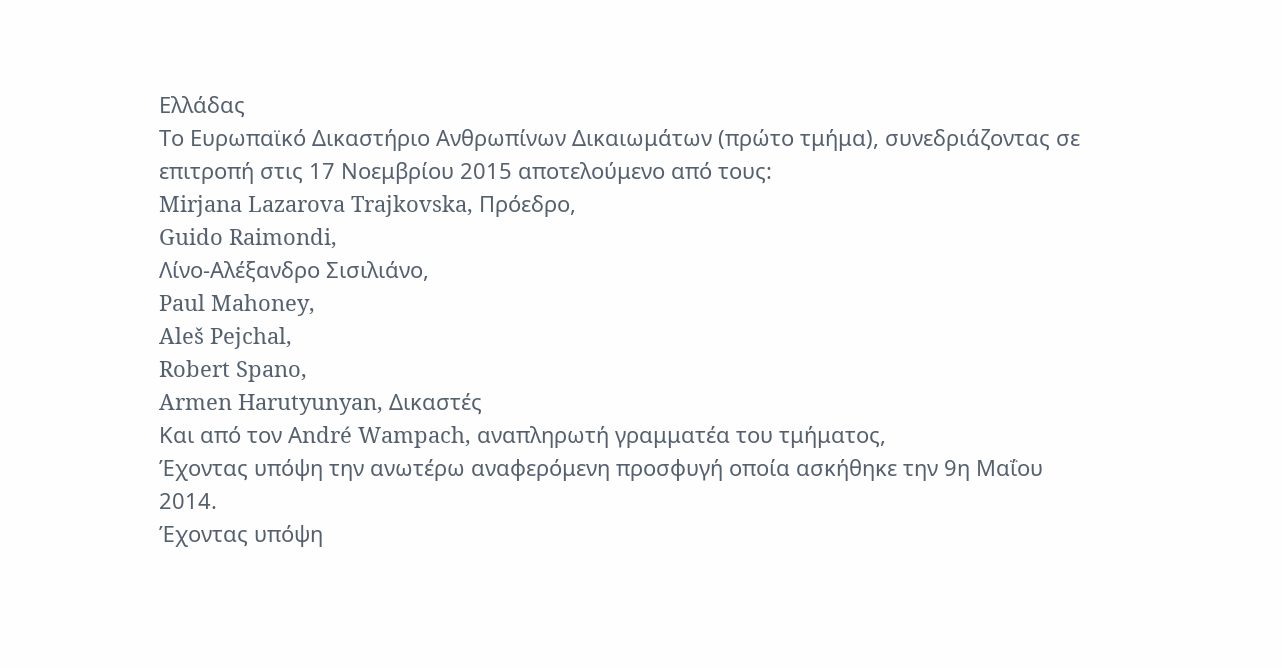Ελλάδας
Το Ευρωπαϊκό Δικαστήριο Ανθρωπίνων Δικαιωμάτων (πρώτο τμήμα), συνεδριάζοντας σε επιτροπή στις 17 Νοεμβρίου 2015 αποτελούμενο από τους:
Mirjana Lazarova Trajkovska, Πρόεδρο,
Guido Raimondi,
Λίνο-Αλέξανδρο Σισιλιάνο,
Paul Mahoney,
Aleš Pejchal,
Robert Spano,
Armen Harutyunyan, Δικαστές
Και από τον Αndré Wampach, αναπληρωτή γραμματέα του τμήματος,
Έχοντας υπόψη την ανωτέρω αναφερόμενη προσφυγή οποία ασκήθηκε την 9η Μαΐου 2014.
Έχοντας υπόψη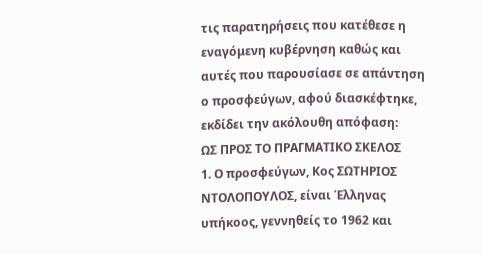τις παρατηρήσεις που κατέθεσε η εναγόμενη κυβέρνηση καθώς και αυτές που παρουσίασε σε απάντηση ο προσφεύγων, αφού διασκέφτηκε, εκδίδει την ακόλουθη απόφαση:
ΩΣ ΠΡΟΣ ΤΟ ΠΡΑΓΜΑΤΙΚΟ ΣΚΕΛΟΣ
1. Ο προσφεύγων, Κος ΣΩΤΗΡΙΟΣ ΝΤΟΛΟΠΟΥΛΟΣ, είναι Έλληνας υπήκοος, γεννηθείς το 1962 και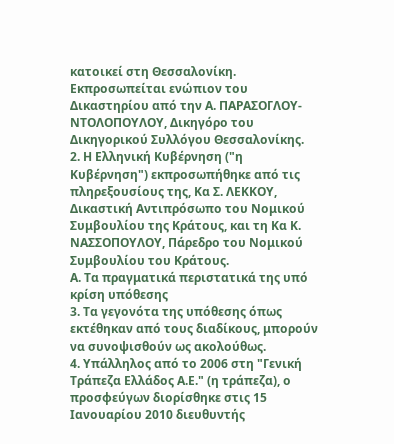κατοικεί στη Θεσσαλονίκη. Εκπροσωπείται ενώπιον του Δικαστηρίου από την Α. ΠΑΡΑΣΟΓΛΟΥ- ΝΤΟΛΟΠΟΥΛΟΥ, Δικηγόρο του Δικηγορικού Συλλόγου Θεσσαλονίκης.
2. Η Ελληνική Κυβέρνηση ("η Κυβέρνηση") εκπροσωπήθηκε από τις πληρεξουσίους της, Κα Σ. ΛΕΚΚΟΥ, Δικαστική Αντιπρόσωπο του Νομικού Συμβουλίου της Κράτους, και τη Κα Κ. ΝΑΣΣΟΠΟΥΛΟΥ, Πάρεδρο του Νομικού Συμβουλίου του Κράτους.
Α. Τα πραγματικά περιστατικά της υπό κρίση υπόθεσης
3. Τα γεγονότα της υπόθεσης όπως εκτέθηκαν από τους διαδίκους, μπορούν να συνοψισθούν ως ακολούθως.
4. Υπάλληλος από το 2006 στη "Γενική Τράπεζα Ελλάδος Α.Ε." (η τράπεζα), ο προσφεύγων διορίσθηκε στις 15 Ιανουαρίου 2010 διευθυντής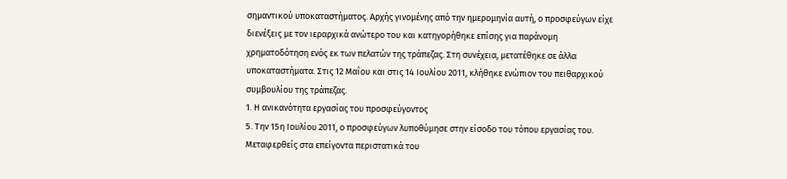σημαντικού υποκαταστήματος. Αρχής γινομένης από την ημερομηνία αυτή, ο προσφεύγων είχε διενέξεις με τον ιεραρχικά ανώτερο του και κατηγορήθηκε επίσης για παράνομη χρηματοδότηση ενός εκ των πελατών της τράπεζας. Στη συνέχεια, μετατέθηκε σε άλλα υποκαταστήματα. Στις 12 Μαΐου και στις 14 Ιουλίου 2011, κλήθηκε ενώπιον του πειθαρχικού συμβουλίου της τράπεζας.
1. Η ανικανότητα εργασίας του προσφεύγοντος
5. Την 15η Ιουλίου 2011, ο προσφεύγων λυποθύμησε στην είσοδο του τόπου εργασίας του. Μεταφερθείς στα επείγοντα περιστατικά του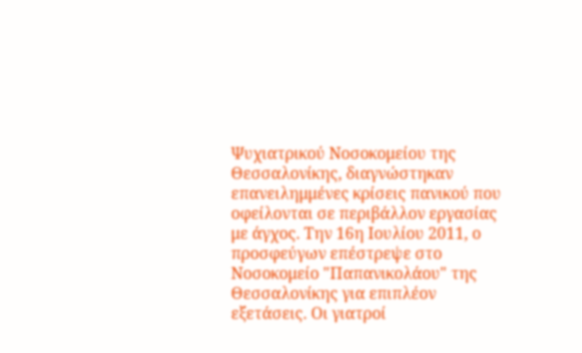Ψυχιατρικού Νοσοκομείου της Θεσσαλονίκης, διαγνώστηκαν επανειλημμένες κρίσεις πανικού που οφείλονται σε περιβάλλον εργασίας με άγχος. Την 16η Ιουλίου 2011, ο προσφεύγων επέστρεψε στο Νοσοκομείο "Παπανικολάου" της Θεσσαλονίκης για επιπλέον εξετάσεις. Οι γιατροί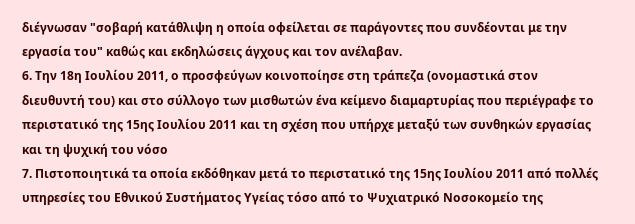διέγνωσαν "σοβαρή κατάθλιψη η οποία οφείλεται σε παράγοντες που συνδέονται με την εργασία του" καθώς και εκδηλώσεις άγχους και τον ανέλαβαν.
6. Την 18η Ιουλίου 2011, ο προσφεύγων κοινοποίησε στη τράπεζα (ονομαστικά στον διευθυντή του) και στο σύλλογο των μισθωτών ένα κείμενο διαμαρτυρίας που περιέγραφε το περιστατικό της 15ης Ιουλίου 2011 και τη σχέση που υπήρχε μεταξύ των συνθηκών εργασίας και τη ψυχική του νόσο
7. Πιστοποιητικά τα οποία εκδόθηκαν μετά το περιστατικό της 15ης Ιουλίου 2011 από πολλές υπηρεσίες του Εθνικού Συστήματος Υγείας τόσο από το Ψυχιατρικό Νοσοκομείο της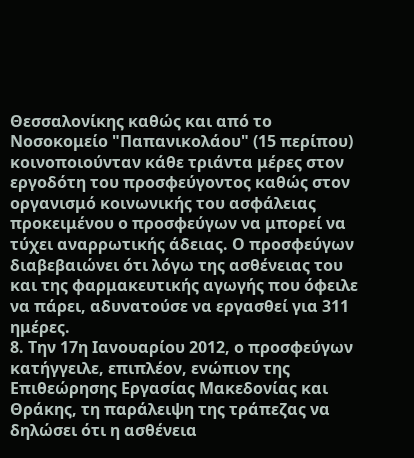Θεσσαλονίκης καθώς και από το Νοσοκομείο "Παπανικολάου" (15 περίπου) κοινοποιούνταν κάθε τριάντα μέρες στον εργοδότη του προσφεύγοντος καθώς στον οργανισμό κοινωνικής του ασφάλειας προκειμένου ο προσφεύγων να μπορεί να τύχει αναρρωτικής άδειας. Ο προσφεύγων διαβεβαιώνει ότι λόγω της ασθένειας του και της φαρμακευτικής αγωγής που όφειλε να πάρει, αδυνατούσε να εργασθεί για 311 ημέρες.
8. Την 17η Ιανουαρίου 2012, ο προσφεύγων κατήγγειλε, επιπλέον, ενώπιον της Επιθεώρησης Εργασίας Μακεδονίας και Θράκης, τη παράλειψη της τράπεζας να δηλώσει ότι η ασθένεια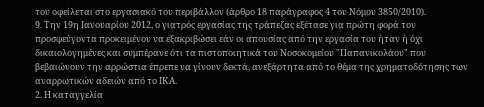του οφείλεται στο εργασιακό του περιβάλλον (άρθρο 18 παράγραφος 4 του Νόμου 3850/2010).
9. Την 19η Ιανουαρίου 2012, ο γιατρός εργασίας της τράπεζας εξέτασε για πρώτη φορά τον προσφεύγοντα προκειμένου να εξακριβώσει εάν οι απουσίας από την εργασία του ήταν ή όχι δικαιολογημένες και συμπέρανε ότι τα πιστοποιητικά του Νοσοκομείου "Παπανικολάου" που βεβαιώνουν την αρρώστια έπρεπε να γίνουν δεκτά, ανεξάρτητα από το θέμα της χρηματοδότησης των αναρρωτικών αδειών από το ΙΚΑ.
2. Η καταγγελία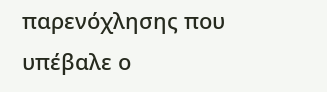παρενόχλησης που υπέβαλε ο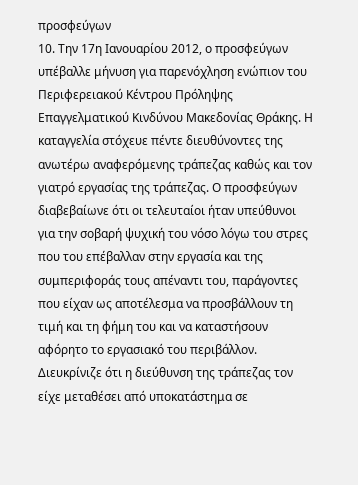προσφεύγων
10. Την 17η Ιανουαρίου 2012, ο προσφεύγων υπέβαλλε μήνυση για παρενόχληση ενώπιον του Περιφερειακού Κέντρου Πρόληψης Επαγγελματικού Κινδύνου Μακεδονίας Θράκης. Η καταγγελία στόχευε πέντε διευθύνοντες της ανωτέρω αναφερόμενης τράπεζας καθώς και τον γιατρό εργασίας της τράπεζας. Ο προσφεύγων διαβεβαίωνε ότι οι τελευταίοι ήταν υπεύθυνοι για την σοβαρή ψυχική του νόσο λόγω του στρες που του επέβαλλαν στην εργασία και της συμπεριφοράς τους απέναντι του, παράγοντες που είχαν ως αποτέλεσμα να προσβάλλουν τη τιμή και τη φήμη του και να καταστήσουν αφόρητο το εργασιακό του περιβάλλον. Διευκρίνιζε ότι η διεύθυνση της τράπεζας τον είχε μεταθέσει από υποκατάστημα σε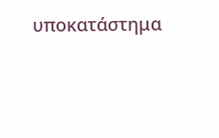υποκατάστημα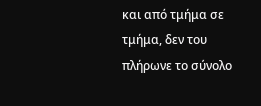και από τμήμα σε τμήμα, δεν του πλήρωνε το σύνολο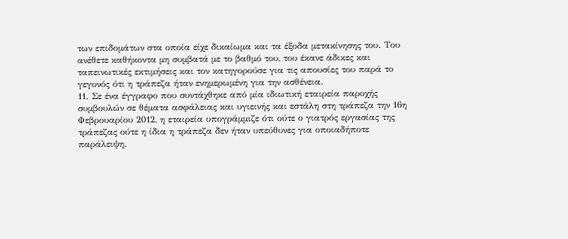των επιδομάτων στα οποία είχε δικαίωμα και τα έξοδα μετακίνησης του. Του ανέθετε καθήκοντα μη συμβατά με το βαθμό του, του έκανε άδικες και ταπεινωτικές εκτιμήσεις και τον κατηγορούσε για τις απουσίες του παρά το γεγονός ότι η τράπεζα ήταν ενημερωμένη για την ασθένεια.
11. Σε ένα έγγραφο που συντάχθηκε από μία ιδιωτική εταιρεία παροχής συμβουλών σε θέματα ασφάλειας και υγιεινής και εστάλη στη τράπεζα την 16η Φεβρουαρίου 2012, η εταιρεία υπογράμμιζε ότι ούτε ο γιατρός εργασίας της τράπεζας ούτε η ίδια η τράπεζα δεν ήταν υπεύθυνες για οποιαδήποτε παράλειψη.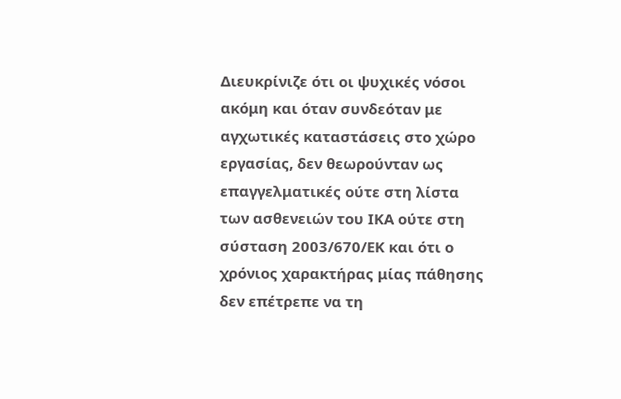Διευκρίνιζε ότι οι ψυχικές νόσοι ακόμη και όταν συνδεόταν με αγχωτικές καταστάσεις στο χώρο εργασίας, δεν θεωρούνταν ως επαγγελματικές ούτε στη λίστα των ασθενειών του ΙΚΑ ούτε στη σύσταση 2003/670/ΕΚ και ότι ο χρόνιος χαρακτήρας μίας πάθησης δεν επέτρεπε να τη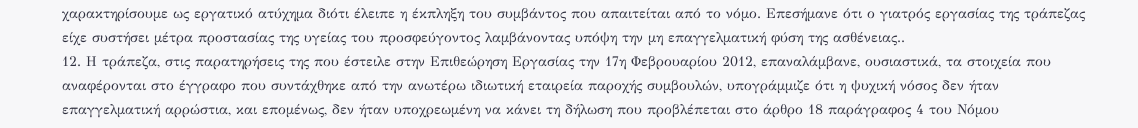χαρακτηρίσουμε ως εργατικό ατύχημα διότι έλειπε η έκπληξη του συμβάντος που απαιτείται από το νόμο. Επεσήμανε ότι ο γιατρός εργασίας της τράπεζας είχε συστήσει μέτρα προστασίας της υγείας του προσφεύγοντος λαμβάνοντας υπόψη την μη επαγγελματική φύση της ασθένειας..
12. Η τράπεζα, στις παρατηρήσεις της που έστειλε στην Επιθεώρηση Εργασίας την 17η Φεβρουαρίου 2012, επαναλάμβανε, ουσιαστικά, τα στοιχεία που αναφέρονται στο έγγραφο που συντάχθηκε από την ανωτέρω ιδιωτική εταιρεία παροχής συμβουλών, υπογράμμιζε ότι η ψυχική νόσος δεν ήταν επαγγελματική αρρώστια, και επομένως, δεν ήταν υποχρεωμένη να κάνει τη δήλωση που προβλέπεται στο άρθρο 18 παράγραφος 4 του Νόμου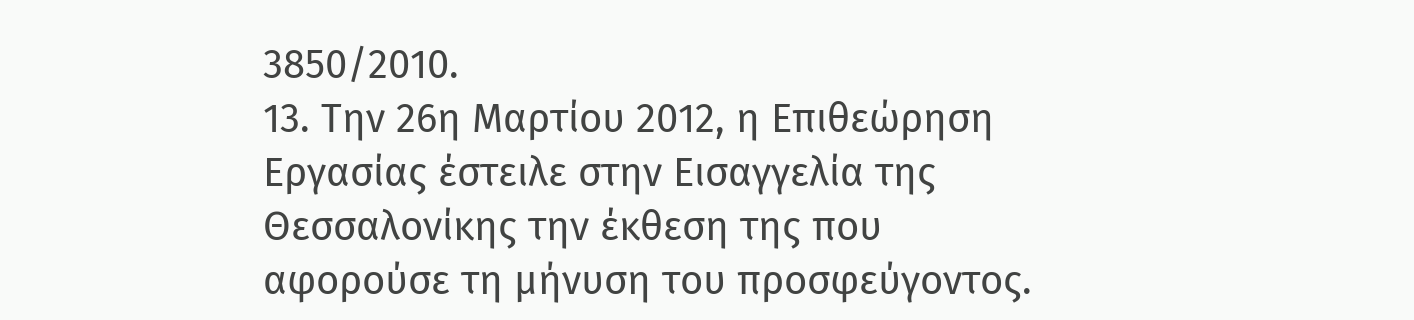3850/2010.
13. Την 26η Μαρτίου 2012, η Επιθεώρηση Εργασίας έστειλε στην Εισαγγελία της Θεσσαλονίκης την έκθεση της που αφορούσε τη μήνυση του προσφεύγοντος.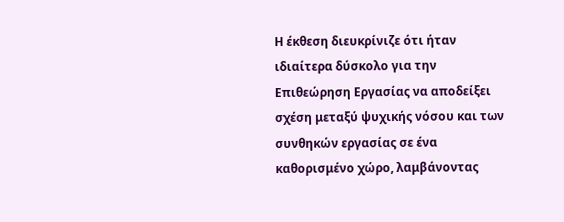Η έκθεση διευκρίνιζε ότι ήταν ιδιαίτερα δύσκολο για την Επιθεώρηση Εργασίας να αποδείξει σχέση μεταξύ ψυχικής νόσου και των συνθηκών εργασίας σε ένα καθορισμένο χώρο, λαμβάνοντας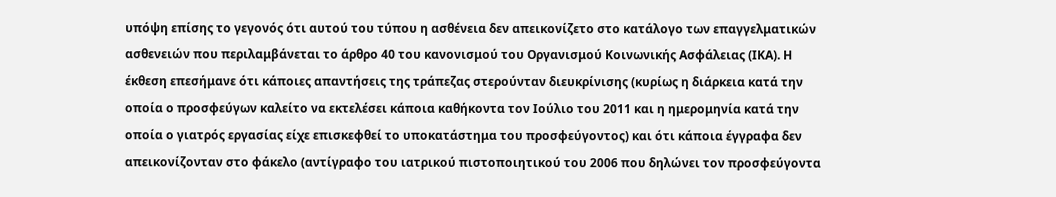υπόψη επίσης το γεγονός ότι αυτού του τύπου η ασθένεια δεν απεικονίζετο στο κατάλογο των επαγγελματικών ασθενειών που περιλαμβάνεται το άρθρο 40 του κανονισμού του Οργανισμού Κοινωνικής Ασφάλειας (ΙΚΑ). Η έκθεση επεσήμανε ότι κάποιες απαντήσεις της τράπεζας στερούνταν διευκρίνισης (κυρίως η διάρκεια κατά την οποία ο προσφεύγων καλείτο να εκτελέσει κάποια καθήκοντα τον Ιούλιο του 2011 και η ημερομηνία κατά την οποία ο γιατρός εργασίας είχε επισκεφθεί το υποκατάστημα του προσφεύγοντος) και ότι κάποια έγγραφα δεν απεικονίζονταν στο φάκελο (αντίγραφο του ιατρικού πιστοποιητικού του 2006 που δηλώνει τον προσφεύγοντα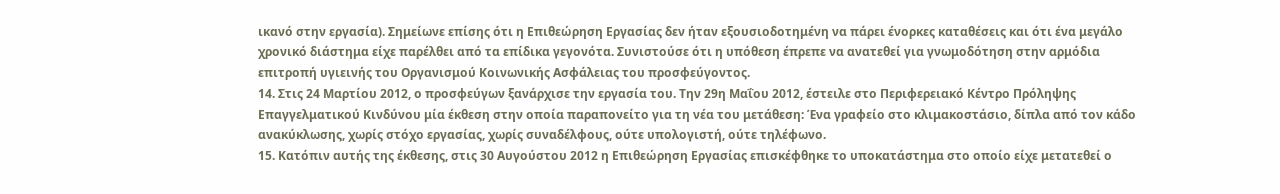ικανό στην εργασία). Σημείωνε επίσης ότι η Επιθεώρηση Εργασίας δεν ήταν εξουσιοδοτημένη να πάρει ένορκες καταθέσεις και ότι ένα μεγάλο χρονικό διάστημα είχε παρέλθει από τα επίδικα γεγονότα. Συνιστούσε ότι η υπόθεση έπρεπε να ανατεθεί για γνωμοδότηση στην αρμόδια επιτροπή υγιεινής του Οργανισμού Κοινωνικής Ασφάλειας του προσφεύγοντος.
14. Στις 24 Μαρτίου 2012, ο προσφεύγων ξανάρχισε την εργασία του. Την 29η Μαΐου 2012, έστειλε στο Περιφερειακό Κέντρο Πρόληψης Επαγγελματικού Κινδύνου μία έκθεση στην οποία παραπονείτο για τη νέα του μετάθεση: Ένα γραφείο στο κλιμακοστάσιο, δίπλα από τον κάδο ανακύκλωσης, χωρίς στόχο εργασίας, χωρίς συναδέλφους, ούτε υπολογιστή, ούτε τηλέφωνο.
15. Κατόπιν αυτής της έκθεσης, στις 30 Αυγούστου 2012 η Επιθεώρηση Εργασίας επισκέφθηκε το υποκατάστημα στο οποίο είχε μετατεθεί ο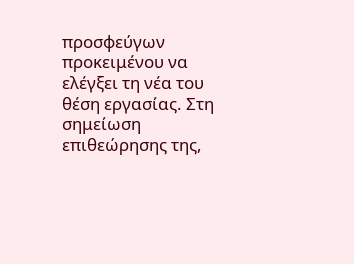προσφεύγων προκειμένου να ελέγξει τη νέα του θέση εργασίας. Στη σημείωση επιθεώρησης της,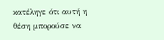κατέληγε ότι αυτή η θέση μπορούσε να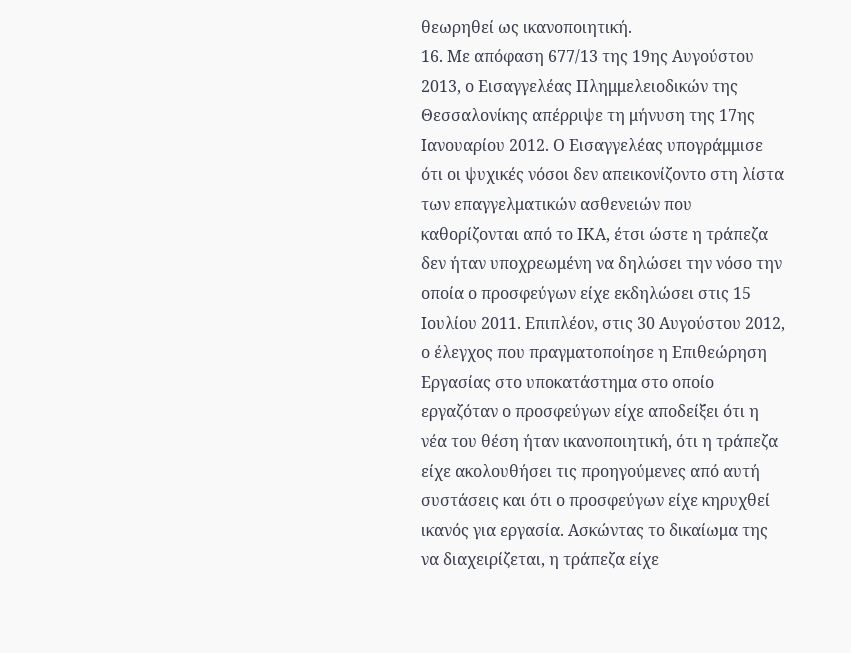θεωρηθεί ως ικανοποιητική.
16. Με απόφαση 677/13 της 19ης Αυγούστου 2013, ο Εισαγγελέας Πλημμελειοδικών της Θεσσαλονίκης απέρριψε τη μήνυση της 17ης Ιανουαρίου 2012. Ο Εισαγγελέας υπογράμμισε ότι οι ψυχικές νόσοι δεν απεικονίζοντο στη λίστα των επαγγελματικών ασθενειών που καθορίζονται από το ΙΚΑ, έτσι ώστε η τράπεζα δεν ήταν υποχρεωμένη να δηλώσει την νόσο την οποία ο προσφεύγων είχε εκδηλώσει στις 15 Ιουλίου 2011. Επιπλέον, στις 30 Αυγούστου 2012, ο έλεγχος που πραγματοποίησε η Επιθεώρηση Εργασίας στο υποκατάστημα στο οποίο εργαζόταν ο προσφεύγων είχε αποδείξει ότι η νέα του θέση ήταν ικανοποιητική, ότι η τράπεζα είχε ακολουθήσει τις προηγούμενες από αυτή συστάσεις και ότι ο προσφεύγων είχε κηρυχθεί ικανός για εργασία. Ασκώντας το δικαίωμα της να διαχειρίζεται, η τράπεζα είχε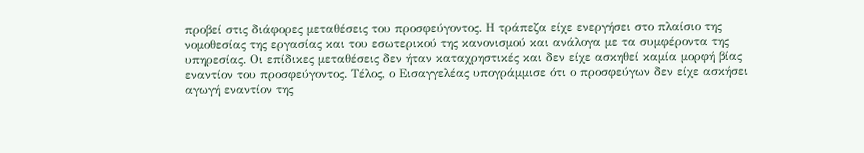προβεί στις διάφορες μεταθέσεις του προσφεύγοντος. Η τράπεζα είχε ενεργήσει στο πλαίσιο της νομοθεσίας της εργασίας και του εσωτερικού της κανονισμού και ανάλογα με τα συμφέροντα της υπηρεσίας. Οι επίδικες μεταθέσεις δεν ήταν καταχρηστικές και δεν είχε ασκηθεί καμία μορφή βίας εναντίον του προσφεύγοντος. Τέλος, ο Εισαγγελέας υπογράμμισε ότι ο προσφεύγων δεν είχε ασκήσει αγωγή εναντίον της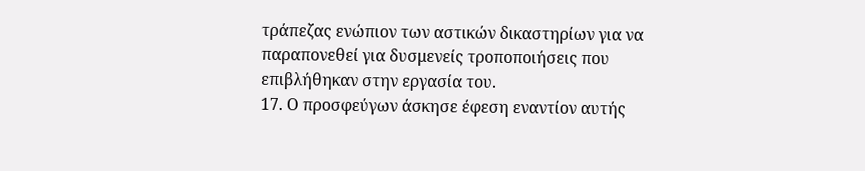τράπεζας ενώπιον των αστικών δικαστηρίων για να παραπονεθεί για δυσμενείς τροποποιήσεις που επιβλήθηκαν στην εργασία του.
17. Ο προσφεύγων άσκησε έφεση εναντίον αυτής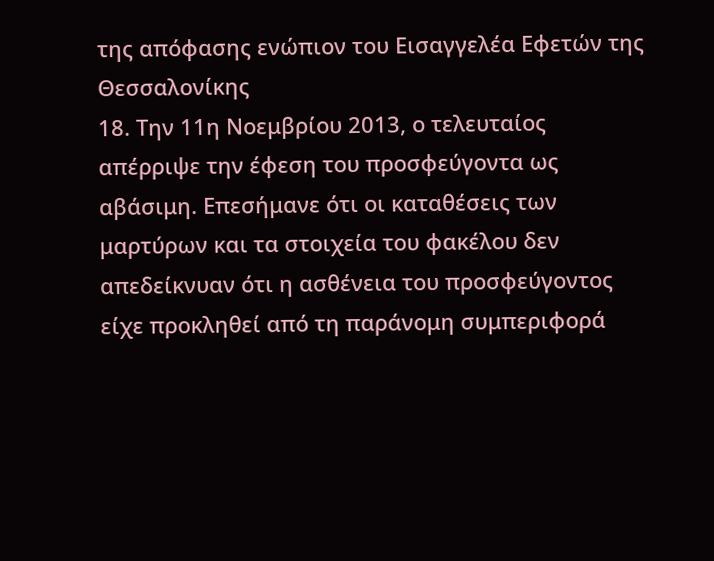της απόφασης ενώπιον του Εισαγγελέα Εφετών της Θεσσαλονίκης
18. Την 11η Νοεμβρίου 2013, ο τελευταίος απέρριψε την έφεση του προσφεύγοντα ως αβάσιμη. Επεσήμανε ότι οι καταθέσεις των μαρτύρων και τα στοιχεία του φακέλου δεν απεδείκνυαν ότι η ασθένεια του προσφεύγοντος είχε προκληθεί από τη παράνομη συμπεριφορά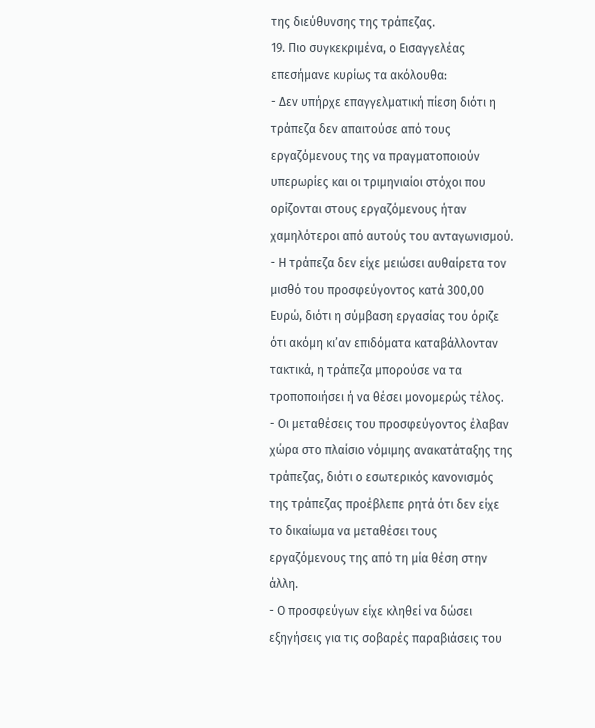της διεύθυνσης της τράπεζας.
19. Πιο συγκεκριμένα, ο Εισαγγελέας επεσήμανε κυρίως τα ακόλουθα:
- Δεν υπήρχε επαγγελματική πίεση διότι η τράπεζα δεν απαιτούσε από τους εργαζόμενους της να πραγματοποιούν υπερωρίες και οι τριμηνιαίοι στόχοι που ορίζονται στους εργαζόμενους ήταν χαμηλότεροι από αυτούς του ανταγωνισμού.
- Η τράπεζα δεν είχε μειώσει αυθαίρετα τον μισθό του προσφεύγοντος κατά 300,00 Ευρώ, διότι η σύμβαση εργασίας του όριζε ότι ακόμη κι’αν επιδόματα καταβάλλονταν τακτικά, η τράπεζα μπορούσε να τα τροποποιήσει ή να θέσει μονομερώς τέλος.
- Οι μεταθέσεις του προσφεύγοντος έλαβαν χώρα στο πλαίσιο νόμιμης ανακατάταξης της τράπεζας, διότι ο εσωτερικός κανονισμός της τράπεζας προέβλεπε ρητά ότι δεν είχε το δικαίωμα να μεταθέσει τους εργαζόμενους της από τη μία θέση στην άλλη.
- Ο προσφεύγων είχε κληθεί να δώσει εξηγήσεις για τις σοβαρές παραβιάσεις του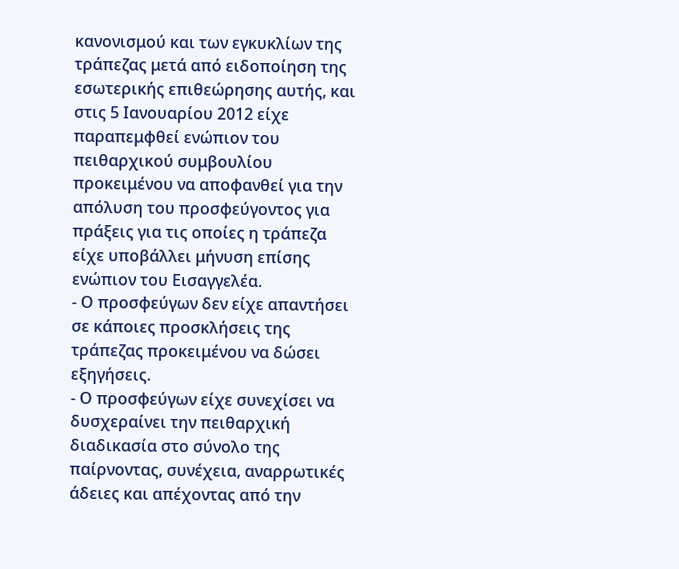κανονισμού και των εγκυκλίων της τράπεζας μετά από ειδοποίηση της εσωτερικής επιθεώρησης αυτής, και στις 5 Ιανουαρίου 2012 είχε παραπεμφθεί ενώπιον του πειθαρχικού συμβουλίου προκειμένου να αποφανθεί για την απόλυση του προσφεύγοντος για πράξεις για τις οποίες η τράπεζα είχε υποβάλλει μήνυση επίσης ενώπιον του Εισαγγελέα.
- Ο προσφεύγων δεν είχε απαντήσει σε κάποιες προσκλήσεις της τράπεζας προκειμένου να δώσει εξηγήσεις.
- Ο προσφεύγων είχε συνεχίσει να δυσχεραίνει την πειθαρχική διαδικασία στο σύνολο της παίρνοντας, συνέχεια, αναρρωτικές άδειες και απέχοντας από την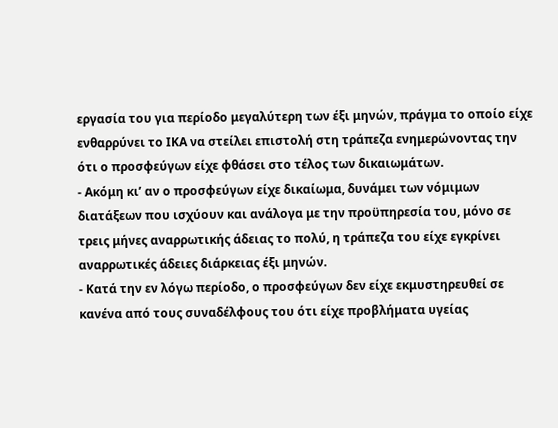εργασία του για περίοδο μεγαλύτερη των έξι μηνών, πράγμα το οποίο είχε ενθαρρύνει το ΙΚΑ να στείλει επιστολή στη τράπεζα ενημερώνοντας την ότι ο προσφεύγων είχε φθάσει στο τέλος των δικαιωμάτων.
- Ακόμη κι’ αν ο προσφεύγων είχε δικαίωμα, δυνάμει των νόμιμων διατάξεων που ισχύουν και ανάλογα με την προϋπηρεσία του, μόνο σε τρεις μήνες αναρρωτικής άδειας το πολύ, η τράπεζα του είχε εγκρίνει αναρρωτικές άδειες διάρκειας έξι μηνών.
- Κατά την εν λόγω περίοδο, ο προσφεύγων δεν είχε εκμυστηρευθεί σε κανένα από τους συναδέλφους του ότι είχε προβλήματα υγείας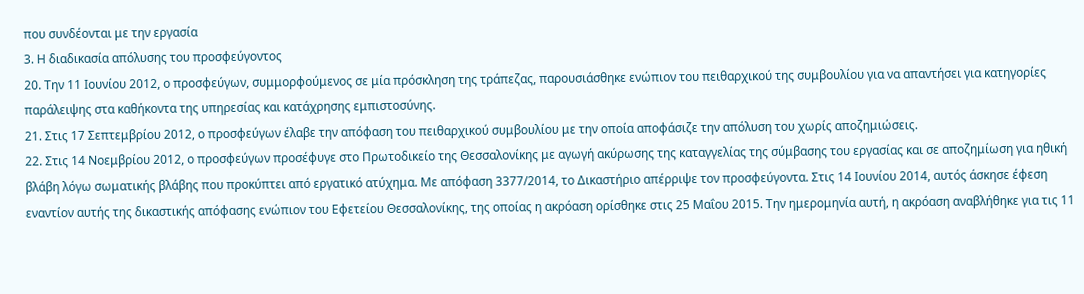που συνδέονται με την εργασία
3. Η διαδικασία απόλυσης του προσφεύγοντος
20. Την 11 Ιουνίου 2012, ο προσφεύγων, συμμορφούμενος σε μία πρόσκληση της τράπεζας, παρουσιάσθηκε ενώπιον του πειθαρχικού της συμβουλίου για να απαντήσει για κατηγορίες παράλειψης στα καθήκοντα της υπηρεσίας και κατάχρησης εμπιστοσύνης.
21. Στις 17 Σεπτεμβρίου 2012, ο προσφεύγων έλαβε την απόφαση του πειθαρχικού συμβουλίου με την οποία αποφάσιζε την απόλυση του χωρίς αποζημιώσεις.
22. Στις 14 Νοεμβρίου 2012, ο προσφεύγων προσέφυγε στο Πρωτοδικείο της Θεσσαλονίκης με αγωγή ακύρωσης της καταγγελίας της σύμβασης του εργασίας και σε αποζημίωση για ηθική βλάβη λόγω σωματικής βλάβης που προκύπτει από εργατικό ατύχημα. Με απόφαση 3377/2014, το Δικαστήριο απέρριψε τον προσφεύγοντα. Στις 14 Ιουνίου 2014, αυτός άσκησε έφεση εναντίον αυτής της δικαστικής απόφασης ενώπιον του Εφετείου Θεσσαλονίκης, της οποίας η ακρόαση ορίσθηκε στις 25 Μαΐου 2015. Την ημερομηνία αυτή, η ακρόαση αναβλήθηκε για τις 11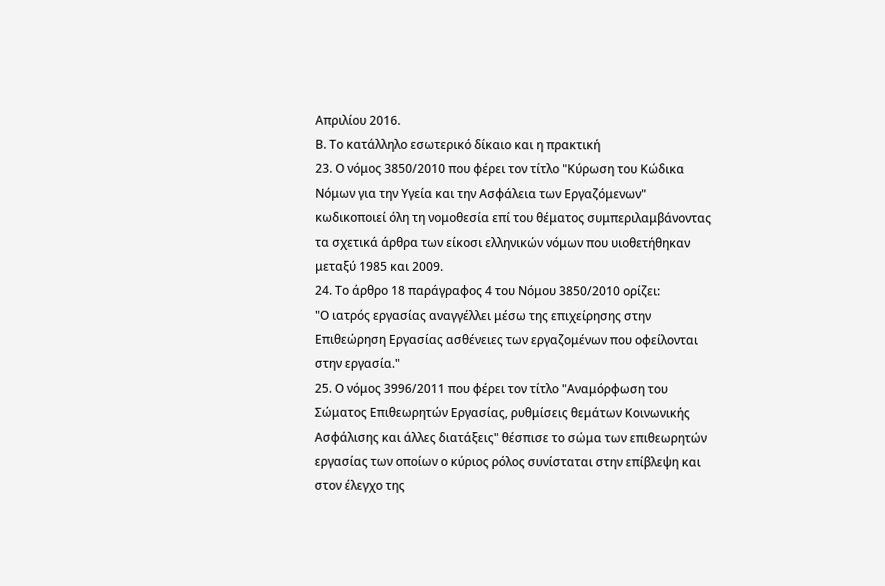Απριλίου 2016.
Β. Το κατάλληλο εσωτερικό δίκαιο και η πρακτική
23. Ο νόμος 3850/2010 που φέρει τον τίτλο "Κύρωση του Κώδικα Νόμων για την Υγεία και την Ασφάλεια των Εργαζόμενων" κωδικοποιεί όλη τη νομοθεσία επί του θέματος συμπεριλαμβάνοντας τα σχετικά άρθρα των είκοσι ελληνικών νόμων που υιοθετήθηκαν μεταξύ 1985 και 2009.
24. Το άρθρο 18 παράγραφος 4 του Νόμου 3850/2010 ορίζει:
"Ο ιατρός εργασίας αναγγέλλει μέσω της επιχείρησης στην Επιθεώρηση Εργασίας ασθένειες των εργαζομένων που οφείλονται στην εργασία."
25. Ο νόμος 3996/2011 που φέρει τον τίτλο "Αναμόρφωση του Σώματος Επιθεωρητών Εργασίας, ρυθμίσεις θεμάτων Κοινωνικής Ασφάλισης και άλλες διατάξεις" θέσπισε το σώμα των επιθεωρητών εργασίας των οποίων ο κύριος ρόλος συνίσταται στην επίβλεψη και στον έλεγχο της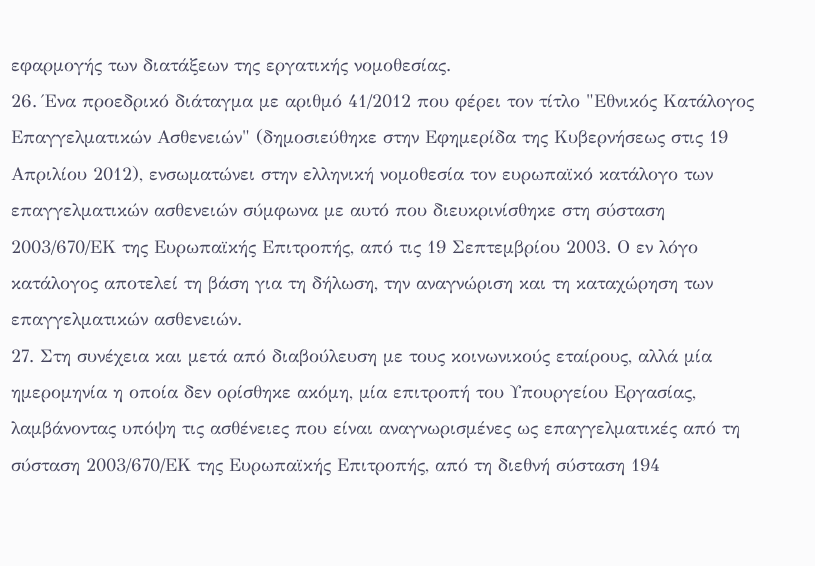εφαρμογής των διατάξεων της εργατικής νομοθεσίας.
26. Ένα προεδρικό διάταγμα με αριθμό 41/2012 που φέρει τον τίτλο "Εθνικός Κατάλογος Επαγγελματικών Ασθενειών" (δημοσιεύθηκε στην Εφημερίδα της Κυβερνήσεως στις 19 Απριλίου 2012), ενσωματώνει στην ελληνική νομοθεσία τον ευρωπαϊκό κατάλογο των επαγγελματικών ασθενειών σύμφωνα με αυτό που διευκρινίσθηκε στη σύσταση 2003/670/ΕΚ της Ευρωπαϊκής Επιτροπής, από τις 19 Σεπτεμβρίου 2003. Ο εν λόγο κατάλογος αποτελεί τη βάση για τη δήλωση, την αναγνώριση και τη καταχώρηση των επαγγελματικών ασθενειών.
27. Στη συνέχεια και μετά από διαβούλευση με τους κοινωνικούς εταίρους, αλλά μία ημερομηνία η οποία δεν ορίσθηκε ακόμη, μία επιτροπή του Υπουργείου Εργασίας, λαμβάνοντας υπόψη τις ασθένειες που είναι αναγνωρισμένες ως επαγγελματικές από τη σύσταση 2003/670/ΕΚ της Ευρωπαϊκής Επιτροπής, από τη διεθνή σύσταση 194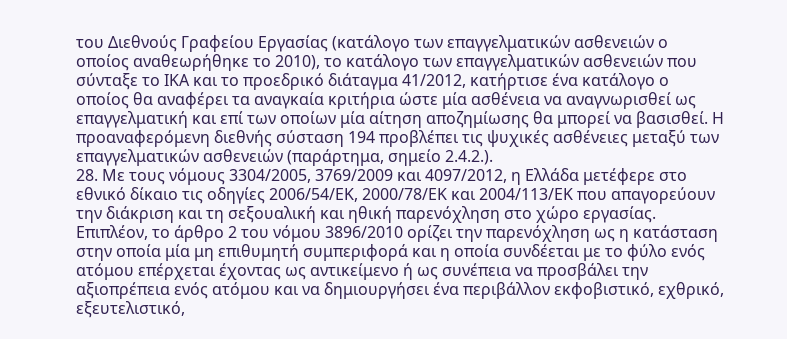του Διεθνούς Γραφείου Εργασίας (κατάλογο των επαγγελματικών ασθενειών ο οποίος αναθεωρήθηκε το 2010), το κατάλογο των επαγγελματικών ασθενειών που σύνταξε το ΙΚΑ και το προεδρικό διάταγμα 41/2012, κατήρτισε ένα κατάλογο ο οποίος θα αναφέρει τα αναγκαία κριτήρια ώστε μία ασθένεια να αναγνωρισθεί ως επαγγελματική και επί των οποίων μία αίτηση αποζημίωσης θα μπορεί να βασισθεί. Η προαναφερόμενη διεθνής σύσταση 194 προβλέπει τις ψυχικές ασθένειες μεταξύ των επαγγελματικών ασθενειών (παράρτημα, σημείο 2.4.2.).
28. Με τους νόμους 3304/2005, 3769/2009 και 4097/2012, η Ελλάδα μετέφερε στο εθνικό δίκαιο τις οδηγίες 2006/54/ΕΚ, 2000/78/ΕΚ και 2004/113/ΕΚ που απαγορεύουν την διάκριση και τη σεξουαλική και ηθική παρενόχληση στο χώρο εργασίας. Επιπλέον, το άρθρο 2 του νόμου 3896/2010 ορίζει την παρενόχληση ως η κατάσταση στην οποία μία μη επιθυμητή συμπεριφορά και η οποία συνδέεται με το φύλο ενός ατόμου επέρχεται έχοντας ως αντικείμενο ή ως συνέπεια να προσβάλει την αξιοπρέπεια ενός ατόμου και να δημιουργήσει ένα περιβάλλον εκφοβιστικό, εχθρικό, εξευτελιστικό,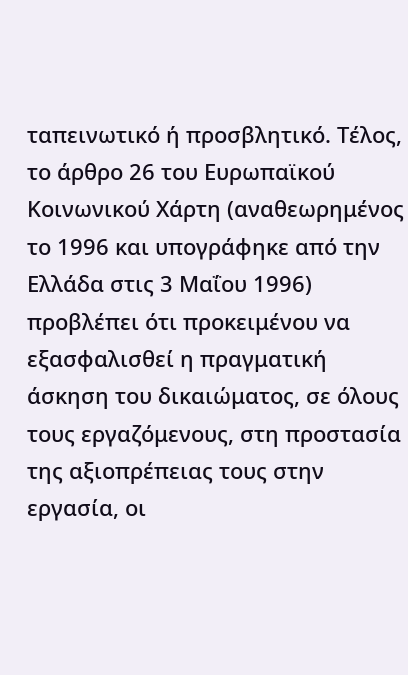ταπεινωτικό ή προσβλητικό. Τέλος, το άρθρο 26 του Ευρωπαϊκού Κοινωνικού Χάρτη (αναθεωρημένος το 1996 και υπογράφηκε από την Ελλάδα στις 3 Μαΐου 1996) προβλέπει ότι προκειμένου να εξασφαλισθεί η πραγματική άσκηση του δικαιώματος, σε όλους τους εργαζόμενους, στη προστασία της αξιοπρέπειας τους στην εργασία, οι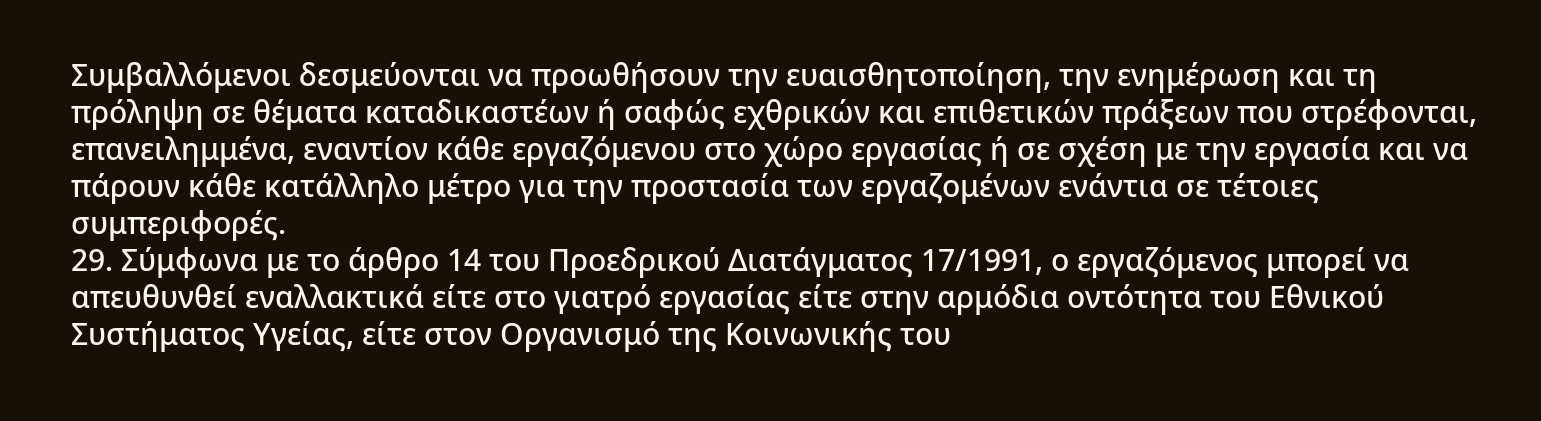Συμβαλλόμενοι δεσμεύονται να προωθήσουν την ευαισθητοποίηση, την ενημέρωση και τη πρόληψη σε θέματα καταδικαστέων ή σαφώς εχθρικών και επιθετικών πράξεων που στρέφονται, επανειλημμένα, εναντίον κάθε εργαζόμενου στο χώρο εργασίας ή σε σχέση με την εργασία και να πάρουν κάθε κατάλληλο μέτρο για την προστασία των εργαζομένων ενάντια σε τέτοιες συμπεριφορές.
29. Σύμφωνα με το άρθρο 14 του Προεδρικού Διατάγματος 17/1991, ο εργαζόμενος μπορεί να απευθυνθεί εναλλακτικά είτε στο γιατρό εργασίας είτε στην αρμόδια οντότητα του Εθνικού Συστήματος Υγείας, είτε στον Οργανισμό της Κοινωνικής του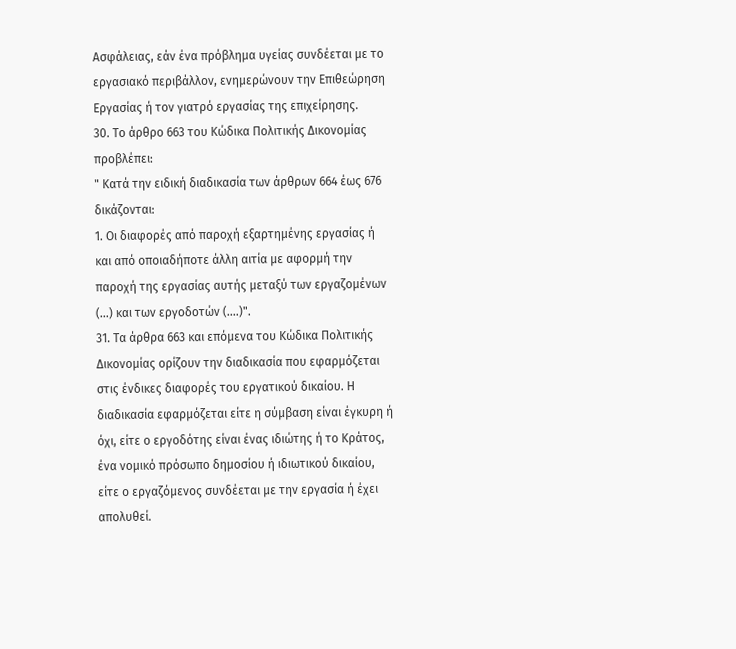Ασφάλειας, εάν ένα πρόβλημα υγείας συνδέεται με το εργασιακό περιβάλλον, ενημερώνουν την Επιθεώρηση Εργασίας ή τον γιατρό εργασίας της επιχείρησης.
30. Το άρθρο 663 του Κώδικα Πολιτικής Δικονομίας προβλέπει:
" Κατά την ειδική διαδικασία των άρθρων 664 έως 676 δικάζονται:
1. Οι διαφορές από παροχή εξαρτημένης εργασίας ή και από οποιαδήποτε άλλη αιτία με αφορμή την παροχή της εργασίας αυτής μεταξύ των εργαζομένων (...) και των εργοδοτών (....)".
31. Τα άρθρα 663 και επόμενα του Κώδικα Πολιτικής Δικονομίας ορίζουν την διαδικασία που εφαρμόζεται στις ένδικες διαφορές του εργατικού δικαίου. Η διαδικασία εφαρμόζεται είτε η σύμβαση είναι έγκυρη ή όχι, είτε ο εργοδότης είναι ένας ιδιώτης ή το Κράτος, ένα νομικό πρόσωπο δημοσίου ή ιδιωτικού δικαίου, είτε ο εργαζόμενος συνδέεται με την εργασία ή έχει απολυθεί.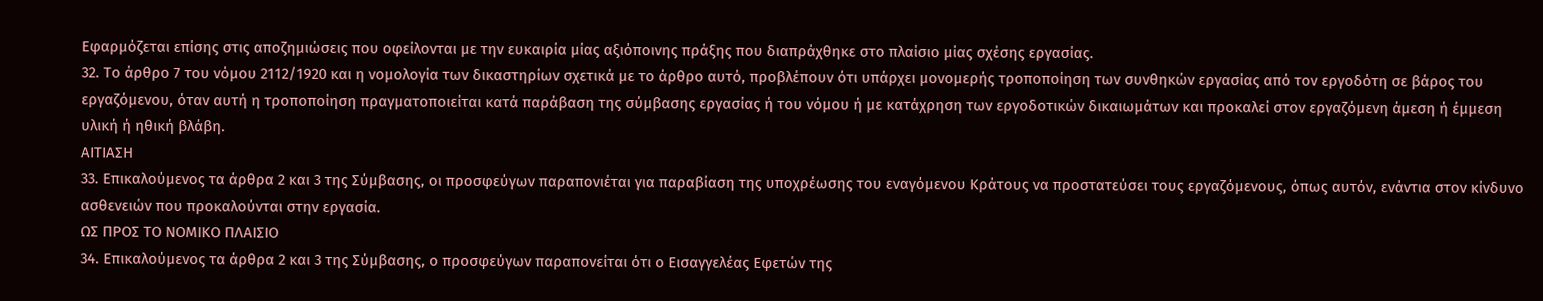Εφαρμόζεται επίσης στις αποζημιώσεις που οφείλονται με την ευκαιρία μίας αξιόποινης πράξης που διαπράχθηκε στο πλαίσιο μίας σχέσης εργασίας.
32. Το άρθρο 7 του νόμου 2112/1920 και η νομολογία των δικαστηρίων σχετικά με το άρθρο αυτό, προβλέπουν ότι υπάρχει μονομερής τροποποίηση των συνθηκών εργασίας από τον εργοδότη σε βάρος του εργαζόμενου, όταν αυτή η τροποποίηση πραγματοποιείται κατά παράβαση της σύμβασης εργασίας ή του νόμου ή με κατάχρηση των εργοδοτικών δικαιωμάτων και προκαλεί στον εργαζόμενη άμεση ή έμμεση υλική ή ηθική βλάβη.
ΑΙΤΙΑΣΗ
33. Επικαλούμενος τα άρθρα 2 και 3 της Σύμβασης, οι προσφεύγων παραπονιέται για παραβίαση της υποχρέωσης του εναγόμενου Κράτους να προστατεύσει τους εργαζόμενους, όπως αυτόν, ενάντια στον κίνδυνο ασθενειών που προκαλούνται στην εργασία.
ΩΣ ΠΡΟΣ ΤΟ ΝΟΜΙΚΟ ΠΛΑΙΣΙΟ
34. Επικαλούμενος τα άρθρα 2 και 3 της Σύμβασης, ο προσφεύγων παραπονείται ότι ο Εισαγγελέας Εφετών της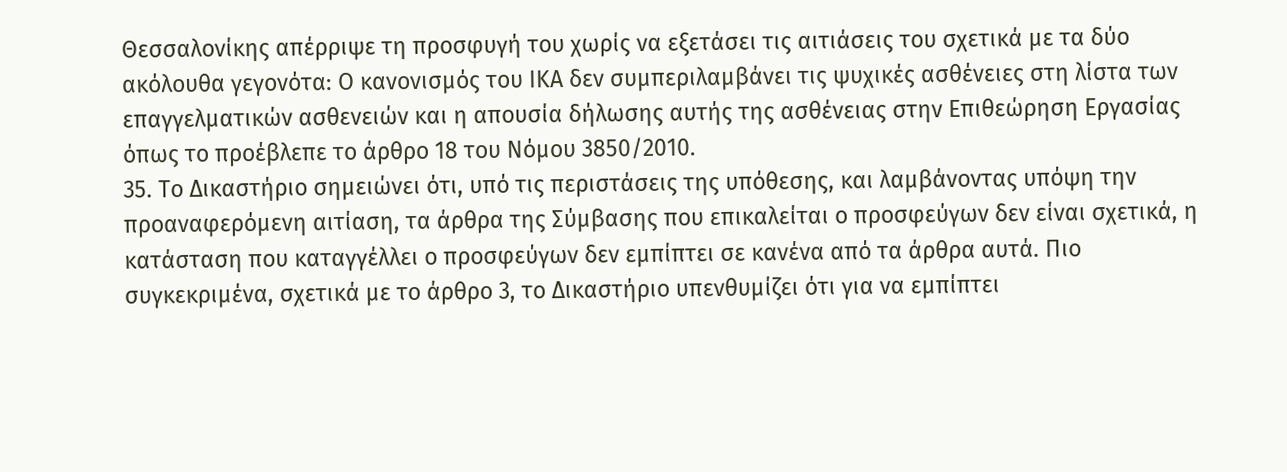Θεσσαλονίκης απέρριψε τη προσφυγή του χωρίς να εξετάσει τις αιτιάσεις του σχετικά με τα δύο ακόλουθα γεγονότα: Ο κανονισμός του ΙΚΑ δεν συμπεριλαμβάνει τις ψυχικές ασθένειες στη λίστα των επαγγελματικών ασθενειών και η απουσία δήλωσης αυτής της ασθένειας στην Επιθεώρηση Εργασίας όπως το προέβλεπε το άρθρο 18 του Νόμου 3850/2010.
35. Το Δικαστήριο σημειώνει ότι, υπό τις περιστάσεις της υπόθεσης, και λαμβάνοντας υπόψη την προαναφερόμενη αιτίαση, τα άρθρα της Σύμβασης που επικαλείται ο προσφεύγων δεν είναι σχετικά, η κατάσταση που καταγγέλλει ο προσφεύγων δεν εμπίπτει σε κανένα από τα άρθρα αυτά. Πιο συγκεκριμένα, σχετικά με το άρθρο 3, το Δικαστήριο υπενθυμίζει ότι για να εμπίπτει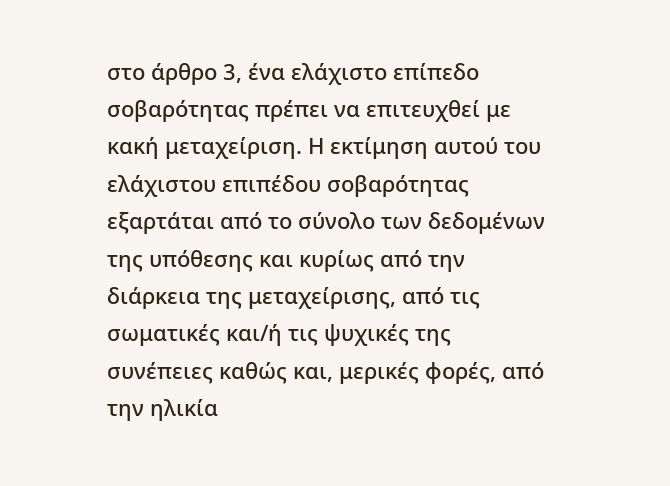στο άρθρο 3, ένα ελάχιστο επίπεδο σοβαρότητας πρέπει να επιτευχθεί με κακή μεταχείριση. Η εκτίμηση αυτού του ελάχιστου επιπέδου σοβαρότητας εξαρτάται από το σύνολο των δεδομένων της υπόθεσης και κυρίως από την διάρκεια της μεταχείρισης, από τις σωματικές και/ή τις ψυχικές της συνέπειες καθώς και, μερικές φορές, από την ηλικία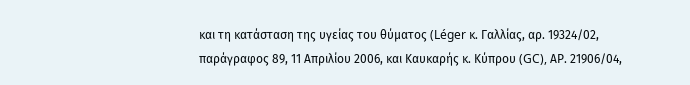και τη κατάσταση της υγείας του θύματος (Léger κ. Γαλλίας, αρ. 19324/02, παράγραφος 89, 11 Απριλίου 2006, και Καυκαρής κ. Κύπρου (GC), ΑΡ. 21906/04,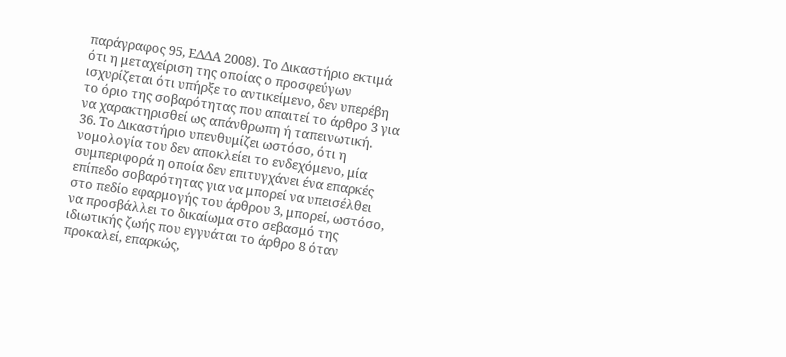παράγραφος 95, ΕΔΔΑ 2008). Το Δικαστήριο εκτιμά ότι η μεταχείριση της οποίας ο προσφεύγων ισχυρίζεται ότι υπήρξε το αντικείμενο, δεν υπερέβη το όριο της σοβαρότητας που απαιτεί το άρθρο 3 για να χαρακτηρισθεί ως απάνθρωπη ή ταπεινωτική.
36. Το Δικαστήριο υπενθυμίζει ωστόσο, ότι η νομολογία του δεν αποκλείει το ενδεχόμενο, μία συμπεριφορά η οποία δεν επιτυγχάνει ένα επαρκές επίπεδο σοβαρότητας για να μπορεί να υπεισέλθει στο πεδίο εφαρμογής του άρθρου 3, μπορεί, ωστόσο, να προσβάλλει το δικαίωμα στο σεβασμό της ιδιωτικής ζωής που εγγυάται το άρθρο 8 όταν προκαλεί, επαρκώς,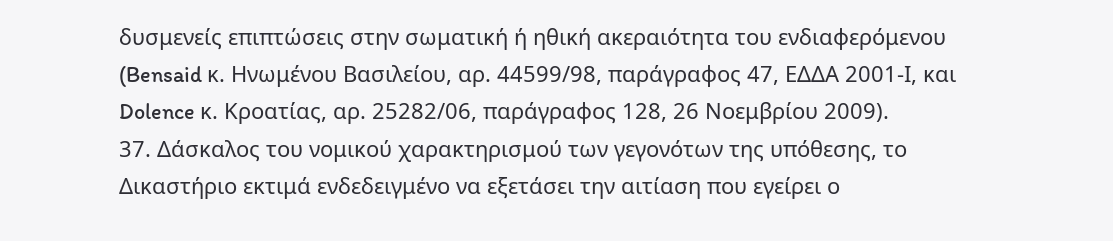δυσμενείς επιπτώσεις στην σωματική ή ηθική ακεραιότητα του ενδιαφερόμενου (Bensaid κ. Ηνωμένου Βασιλείου, αρ. 44599/98, παράγραφος 47, ΕΔΔΑ 2001-Ι, και Dolence κ. Κροατίας, αρ. 25282/06, παράγραφος 128, 26 Νοεμβρίου 2009).
37. Δάσκαλος του νομικού χαρακτηρισμού των γεγονότων της υπόθεσης, το Δικαστήριο εκτιμά ενδεδειγμένο να εξετάσει την αιτίαση που εγείρει ο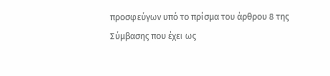προσφεύγων υπό το πρίσμα του άρθρου 8 της Σύμβασης που έχει ως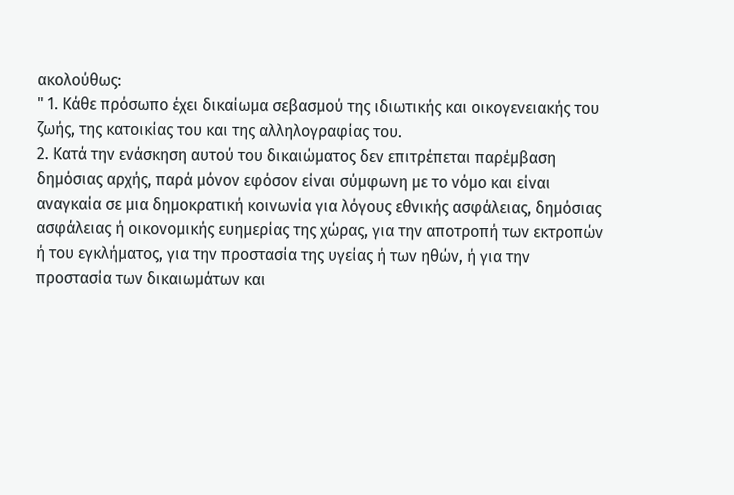ακολούθως:
" 1. Κάθε πρόσωπο έχει δικαίωμα σεβασμού της ιδιωτικής και οικογενειακής του ζωής, της κατοικίας του και της αλληλογραφίας του.
2. Κατά την ενάσκηση αυτού του δικαιώματος δεν επιτρέπεται παρέμβαση δημόσιας αρχής, παρά μόνον εφόσον είναι σύμφωνη με το νόμο και είναι αναγκαία σε μια δημοκρατική κοινωνία για λόγους εθνικής ασφάλειας, δημόσιας ασφάλειας ή οικονομικής ευημερίας της χώρας, για την αποτροπή των εκτροπών ή του εγκλήματος, για την προστασία της υγείας ή των ηθών, ή για την προστασία των δικαιωμάτων και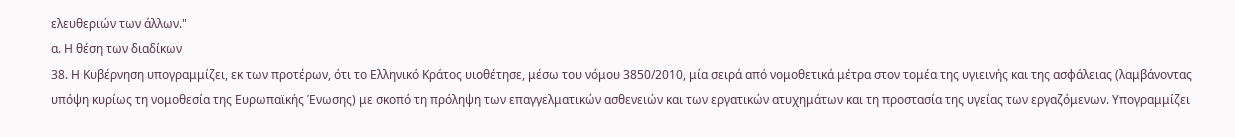ελευθεριών των άλλων."
α. Η θέση των διαδίκων
38. Η Κυβέρνηση υπογραμμίζει, εκ των προτέρων, ότι το Ελληνικό Κράτος υιοθέτησε, μέσω του νόμου 3850/2010, μία σειρά από νομοθετικά μέτρα στον τομέα της υγιεινής και της ασφάλειας (λαμβάνοντας υπόψη κυρίως τη νομοθεσία της Ευρωπαϊκής Ένωσης) με σκοπό τη πρόληψη των επαγγελματικών ασθενειών και των εργατικών ατυχημάτων και τη προστασία της υγείας των εργαζόμενων. Υπογραμμίζει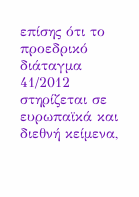επίσης ότι το προεδρικό διάταγμα 41/2012 στηρίζεται σε ευρωπαϊκά και διεθνή κείμενα,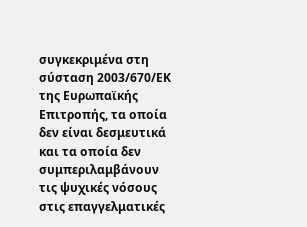συγκεκριμένα στη σύσταση 2003/670/ΕΚ της Ευρωπαϊκής Επιτροπής, τα οποία δεν είναι δεσμευτικά και τα οποία δεν συμπεριλαμβάνουν τις ψυχικές νόσους στις επαγγελματικές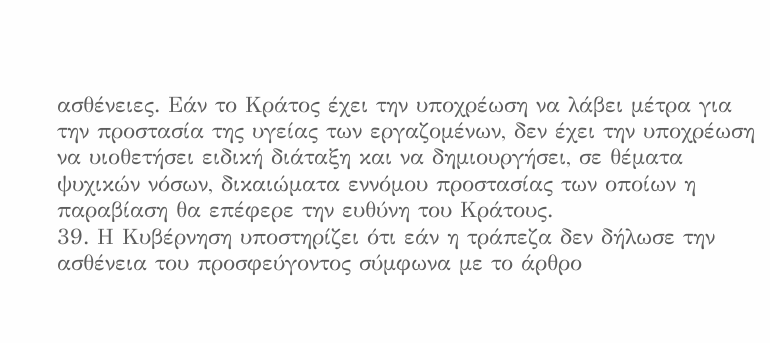ασθένειες. Εάν το Κράτος έχει την υποχρέωση να λάβει μέτρα για την προστασία της υγείας των εργαζομένων, δεν έχει την υποχρέωση να υιοθετήσει ειδική διάταξη και να δημιουργήσει, σε θέματα ψυχικών νόσων, δικαιώματα εννόμου προστασίας των οποίων η παραβίαση θα επέφερε την ευθύνη του Κράτους.
39. Η Κυβέρνηση υποστηρίζει ότι εάν η τράπεζα δεν δήλωσε την ασθένεια του προσφεύγοντος σύμφωνα με το άρθρο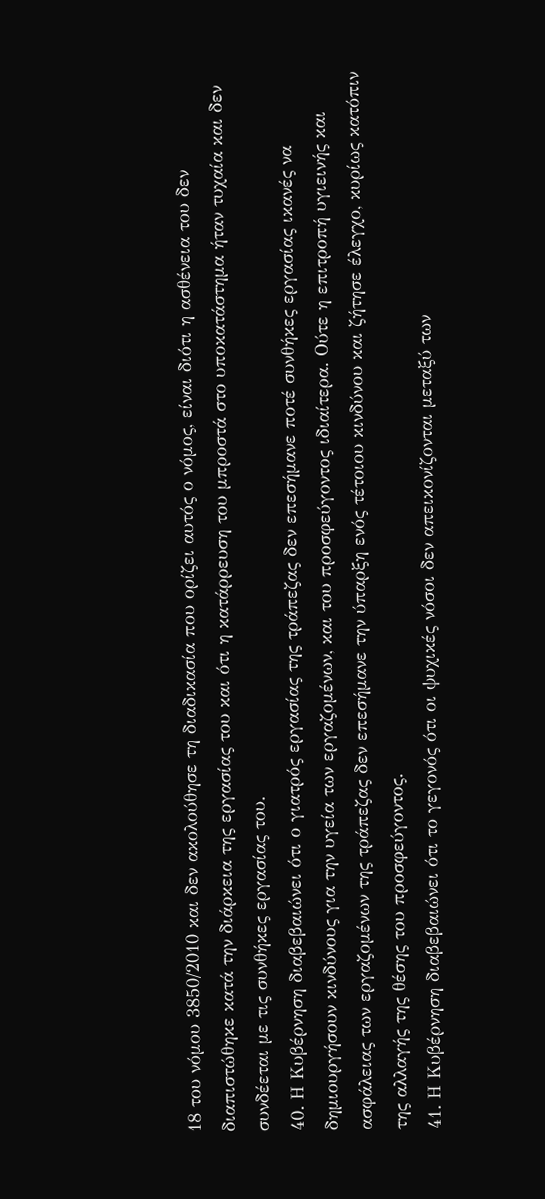18 του νόμου 3850/2010 και δεν ακολούθησε τη διαδικασία που ορίζει αυτός ο νόμος, είναι διότι η ασθένεια του δεν διαπιστώθηκε κατά την διάρκεια της εργασίας του και ότι η κατάρρευση του μπροστά στο υποκατάστημα ήταν τυχαία και δεν συνδέεται με τις συνθήκες εργασίας του.
40. Η Κυβέρνηση διαβεβαιώνει ότι ο γιατρός εργασίας της τράπεζας δεν επεσήμανε ποτέ συνθήκες εργασίας ικανές να δημιουργήσουν κινδύνους για την υγεία των εργαζομένων, και του προσφεύγοντος ιδιαίτερα. Ούτε η επιτροπή υγιεινής και ασφάλειας των εργαζομένων της τράπεζας δεν επεσήμανε την ύπαρξη ενός τέτοιου κινδύνου και ζήτησε έλεγχο, κυρίως κατόπιν της αλλαγής της θέσης του προσφεύγοντος.
41. Η Κυβέρνηση διαβεβαιώνει ότι το γεγονός ότι οι ψυχικές νόσοι δεν απεικονίζονται μεταξύ των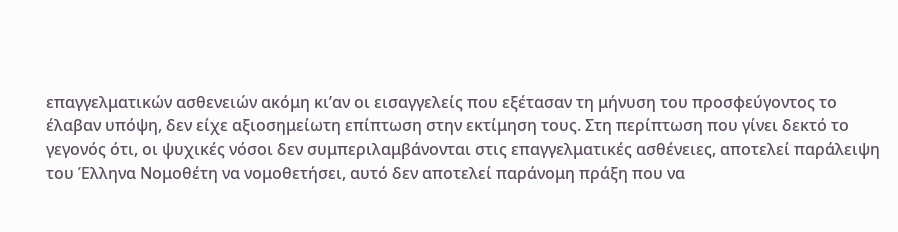επαγγελματικών ασθενειών ακόμη κι’αν οι εισαγγελείς που εξέτασαν τη μήνυση του προσφεύγοντος το έλαβαν υπόψη, δεν είχε αξιοσημείωτη επίπτωση στην εκτίμηση τους. Στη περίπτωση που γίνει δεκτό το γεγονός ότι, οι ψυχικές νόσοι δεν συμπεριλαμβάνονται στις επαγγελματικές ασθένειες, αποτελεί παράλειψη του Έλληνα Νομοθέτη να νομοθετήσει, αυτό δεν αποτελεί παράνομη πράξη που να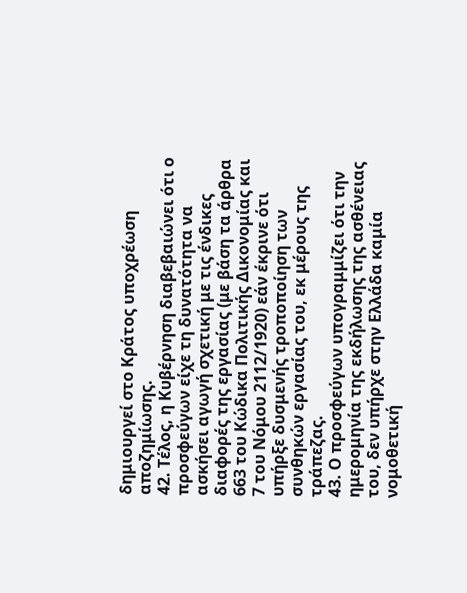δημιουργεί στο Κράτος υποχρέωση αποζημίωσης.
42. Τέλος, η Κυβέρνηση διαβεβαιώνει ότι ο προσφεύγων είχε τη δυνατότητα να ασκήσει αγωγή σχετική με τις ένδικες διαφορές της εργασίας (με βάση τα άρθρα 663 του Κώδικα Πολιτικής Δικονομίας και 7 του Νόμου 2112/1920) εάν έκρινε ότι υπήρξε δυσμενής τροποποίηση των συνθηκών εργασίας του, εκ μέρους της τράπεζας.
43. Ο προσφεύγων υπογραμμίζει ότι την ημερομηνία της εκδήλωσης της ασθένειας του, δεν υπήρχε στην Ελλάδα καμία νομοθετική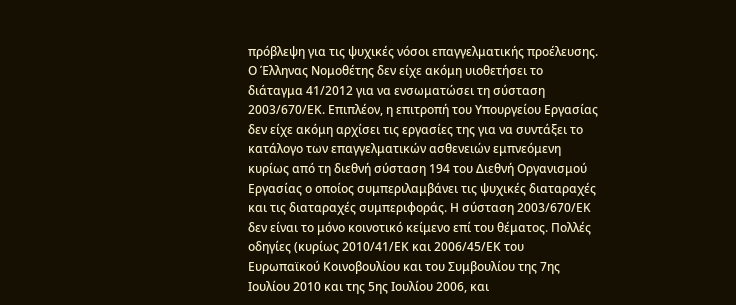πρόβλεψη για τις ψυχικές νόσοι επαγγελματικής προέλευσης. Ο Έλληνας Νομοθέτης δεν είχε ακόμη υιοθετήσει το διάταγμα 41/2012 για να ενσωματώσει τη σύσταση 2003/670/ΕΚ. Επιπλέον, η επιτροπή του Υπουργείου Εργασίας δεν είχε ακόμη αρχίσει τις εργασίες της για να συντάξει το κατάλογο των επαγγελματικών ασθενειών εμπνεόμενη κυρίως από τη διεθνή σύσταση 194 του Διεθνή Οργανισμού Εργασίας ο οποίος συμπεριλαμβάνει τις ψυχικές διαταραχές και τις διαταραχές συμπεριφοράς. Η σύσταση 2003/670/ΕΚ δεν είναι το μόνο κοινοτικό κείμενο επί του θέματος. Πολλές οδηγίες (κυρίως 2010/41/ΕΚ και 2006/45/ΕΚ του Ευρωπαϊκού Κοινοβουλίου και του Συμβουλίου της 7ης Ιουλίου 2010 και της 5ης Ιουλίου 2006, και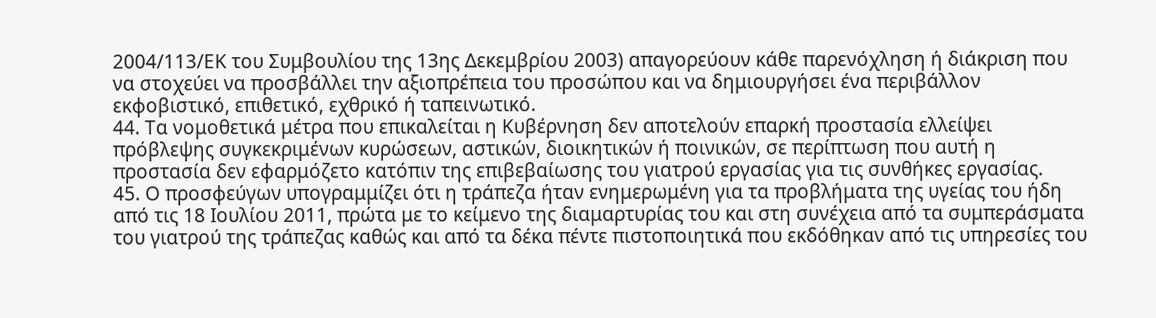2004/113/ΕΚ του Συμβουλίου της 13ης Δεκεμβρίου 2003) απαγορεύουν κάθε παρενόχληση ή διάκριση που να στοχεύει να προσβάλλει την αξιοπρέπεια του προσώπου και να δημιουργήσει ένα περιβάλλον εκφοβιστικό, επιθετικό, εχθρικό ή ταπεινωτικό.
44. Τα νομοθετικά μέτρα που επικαλείται η Κυβέρνηση δεν αποτελούν επαρκή προστασία ελλείψει πρόβλεψης συγκεκριμένων κυρώσεων, αστικών, διοικητικών ή ποινικών, σε περίπτωση που αυτή η προστασία δεν εφαρμόζετο κατόπιν της επιβεβαίωσης του γιατρού εργασίας για τις συνθήκες εργασίας.
45. Ο προσφεύγων υπογραμμίζει ότι η τράπεζα ήταν ενημερωμένη για τα προβλήματα της υγείας του ήδη από τις 18 Ιουλίου 2011, πρώτα με το κείμενο της διαμαρτυρίας του και στη συνέχεια από τα συμπεράσματα του γιατρού της τράπεζας καθώς και από τα δέκα πέντε πιστοποιητικά που εκδόθηκαν από τις υπηρεσίες του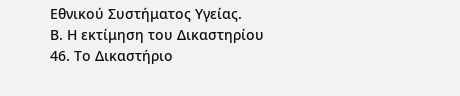Εθνικού Συστήματος Υγείας.
Β. Η εκτίμηση του Δικαστηρίου
46. Το Δικαστήριο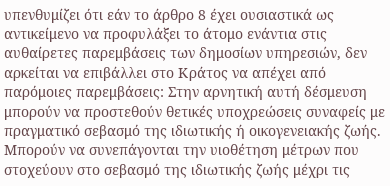υπενθυμίζει ότι εάν το άρθρο 8 έχει ουσιαστικά ως αντικείμενο να προφυλάξει το άτομο ενάντια στις αυθαίρετες παρεμβάσεις των δημοσίων υπηρεσιών, δεν αρκείται να επιβάλλει στο Κράτος να απέχει από παρόμοιες παρεμβάσεις: Στην αρνητική αυτή δέσμευση μπορούν να προστεθούν θετικές υποχρεώσεις συναφείς με πραγματικό σεβασμό της ιδιωτικής ή οικογενειακής ζωής. Μπορούν να συνεπάγονται την υιοθέτηση μέτρων που στοχεύουν στο σεβασμό της ιδιωτικής ζωής μέχρι τις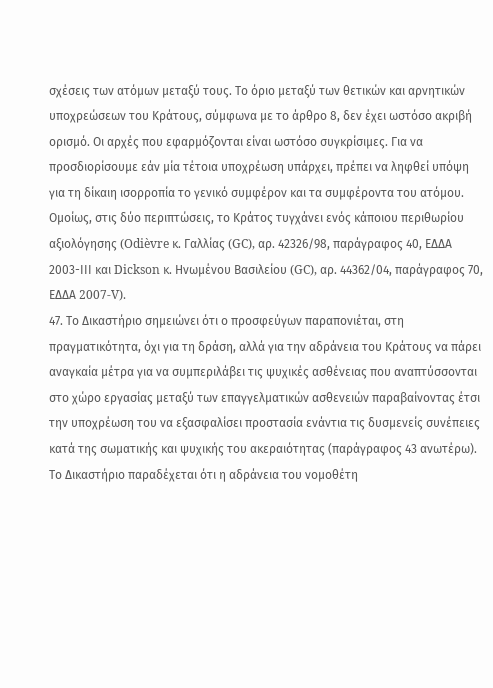σχέσεις των ατόμων μεταξύ τους. Το όριο μεταξύ των θετικών και αρνητικών υποχρεώσεων του Κράτους, σύμφωνα με το άρθρο 8, δεν έχει ωστόσο ακριβή ορισμό. Οι αρχές που εφαρμόζονται είναι ωστόσο συγκρίσιμες. Για να προσδιορίσουμε εάν μία τέτοια υποχρέωση υπάρχει, πρέπει να ληφθεί υπόψη για τη δίκαιη ισορροπία το γενικό συμφέρον και τα συμφέροντα του ατόμου. Ομοίως, στις δύο περιπτώσεις, το Κράτος τυγχάνει ενός κάποιου περιθωρίου αξιολόγησης (Odièvre κ. Γαλλίας (GC), αρ. 42326/98, παράγραφος 40, ΕΔΔΑ 2003-ΙΙΙ και Dickson κ. Ηνωμένου Βασιλείου (GC), αρ. 44362/04, παράγραφος 70, ΕΔΔΑ 2007-V).
47. Το Δικαστήριο σημειώνει ότι ο προσφεύγων παραπονιέται, στη πραγματικότητα, όχι για τη δράση, αλλά για την αδράνεια του Κράτους να πάρει αναγκαία μέτρα για να συμπεριλάβει τις ψυχικές ασθένειας που αναπτύσσονται στο χώρο εργασίας μεταξύ των επαγγελματικών ασθενειών παραβαίνοντας έτσι την υποχρέωση του να εξασφαλίσει προστασία ενάντια τις δυσμενείς συνέπειες κατά της σωματικής και ψυχικής του ακεραιότητας (παράγραφος 43 ανωτέρω). Το Δικαστήριο παραδέχεται ότι η αδράνεια του νομοθέτη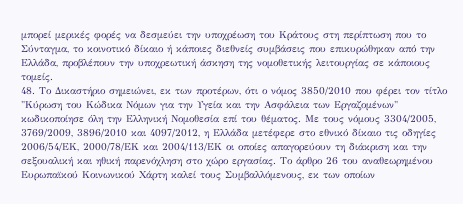μπορεί μερικές φορές να δεσμεύει την υποχρέωση του Κράτους στη περίπτωση που το Σύνταγμα, το κοινοτικό δίκαιο ή κάποιες διεθνείς συμβάσεις που επικυρώθηκαν από την Ελλάδα, προβλέπουν την υποχρεωτική άσκηση της νομοθετικής λειτουργίας σε κάποιους τομείς.
48. Το Δικαστήριο σημειώνει, εκ των προτέρων, ότι ο νόμος 3850/2010 που φέρει τον τίτλο "Κύρωση του Κώδικα Νόμων για την Υγεία και την Ασφάλεια των Εργαζομένων" κωδικοποίησε όλη την Ελληνική Νομοθεσία επί του θέματος. Με τους νόμους 3304/2005, 3769/2009, 3896/2010 και 4097/2012, η Ελλάδα μετέφερε στο εθνικό δίκαιο τις οδηγίες 2006/54/ΕΚ, 2000/78/ΕΚ και 2004/113/ΕΚ οι οποίες απαγορεύουν τη διάκριση και την σεξουαλική και ηθική παρενόχληση στο χώρο εργασίας. Το άρθρο 26 του αναθεωρημένου Ευρωπαϊκού Κοινωνικού Χάρτη καλεί τους Συμβαλλόμενους, εκ των οποίων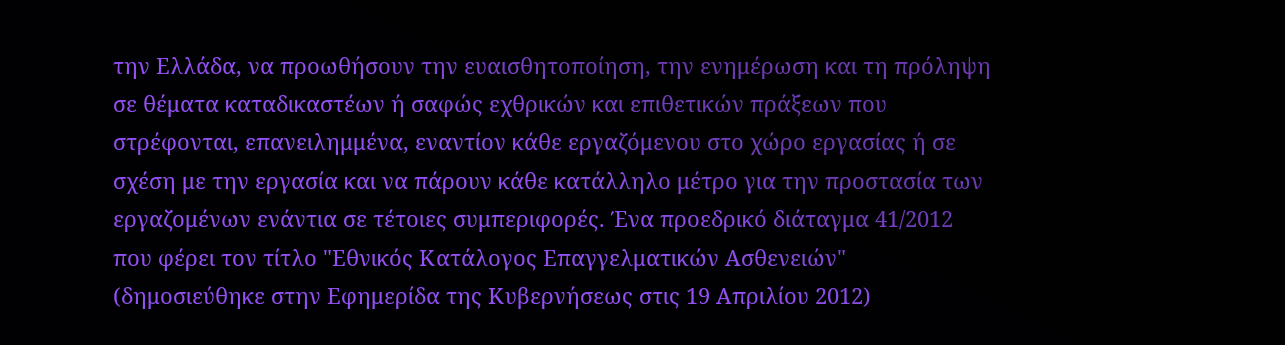την Ελλάδα, να προωθήσουν την ευαισθητοποίηση, την ενημέρωση και τη πρόληψη σε θέματα καταδικαστέων ή σαφώς εχθρικών και επιθετικών πράξεων που στρέφονται, επανειλημμένα, εναντίον κάθε εργαζόμενου στο χώρο εργασίας ή σε σχέση με την εργασία και να πάρουν κάθε κατάλληλο μέτρο για την προστασία των εργαζομένων ενάντια σε τέτοιες συμπεριφορές. Ένα προεδρικό διάταγμα 41/2012 που φέρει τον τίτλο "Εθνικός Κατάλογος Επαγγελματικών Ασθενειών" (δημοσιεύθηκε στην Εφημερίδα της Κυβερνήσεως στις 19 Απριλίου 2012)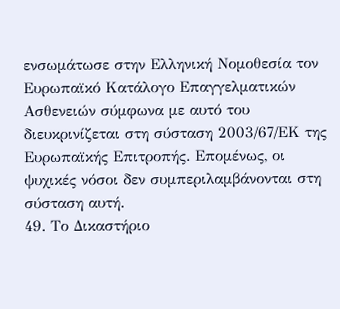ενσωμάτωσε στην Ελληνική Νομοθεσία τον Ευρωπαϊκό Κατάλογο Επαγγελματικών Ασθενειών σύμφωνα με αυτό του διευκρινίζεται στη σύσταση 2003/67/ΕΚ της Ευρωπαϊκής Επιτροπής. Επομένως, οι ψυχικές νόσοι δεν συμπεριλαμβάνονται στη σύσταση αυτή.
49. Το Δικαστήριο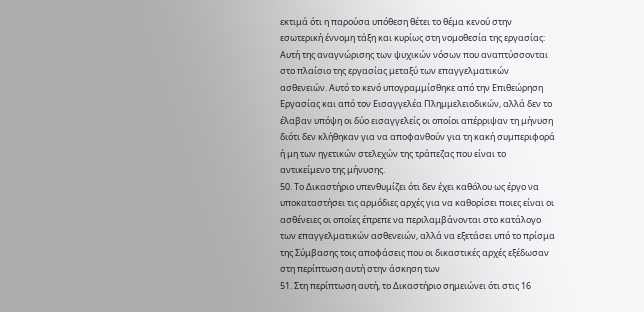εκτιμά ότι η παρούσα υπόθεση θέτει το θέμα κενού στην εσωτερική έννομη τάξη και κυρίως στη νομοθεσία της εργασίας: Αυτή της αναγνώρισης των ψυχικών νόσων που αναπτύσσονται στο πλαίσιο της εργασίας μεταξύ των επαγγελματικών ασθενειών. Αυτό το κενό υπογραμμίσθηκε από την Επιθεώρηση Εργασίας και από τον Εισαγγελέα Πλημμελειοδικών, αλλά δεν το έλαβαν υπόψη οι δύο εισαγγελείς οι οποίοι απέρριψαν τη μήνυση διότι δεν κλήθηκαν για να αποφανθούν για τη κακή συμπεριφορά ή μη των ηγετικών στελεχών της τράπεζας που είναι το αντικείμενο της μήνυσης.
50. Το Δικαστήριο υπενθυμίζει ότι δεν έχει καθόλου ως έργο να υποκαταστήσει τις αρμόδιες αρχές για να καθορίσει ποιες είναι οι ασθένειες οι οποίες έπρεπε να περιλαμβάνονται στο κατάλογο των επαγγελματικών ασθενειών, αλλά να εξετάσει υπό το πρίσμα της Σύμβασης τοις αποφάσεις που οι δικαστικές αρχές εξέδωσαν στη περίπτωση αυτή στην άσκηση των
51. Στη περίπτωση αυτή, το Δικαστήριο σημειώνει ότι στις 16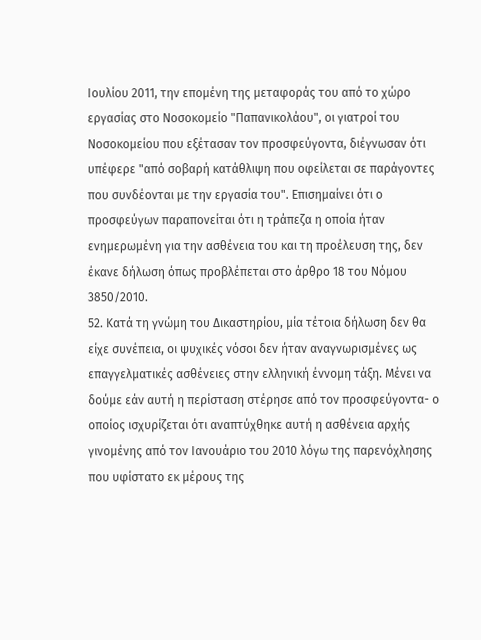Ιουλίου 2011, την επομένη της μεταφοράς του από το χώρο εργασίας στο Νοσοκομείο "Παπανικολάου", οι γιατροί του Νοσοκομείου που εξέτασαν τον προσφεύγοντα, διέγνωσαν ότι υπέφερε "από σοβαρή κατάθλιψη που οφείλεται σε παράγοντες που συνδέονται με την εργασία του". Επισημαίνει ότι ο προσφεύγων παραπονείται ότι η τράπεζα η οποία ήταν ενημερωμένη για την ασθένεια του και τη προέλευση της, δεν έκανε δήλωση όπως προβλέπεται στο άρθρο 18 του Νόμου 3850/2010.
52. Κατά τη γνώμη του Δικαστηρίου, μία τέτοια δήλωση δεν θα είχε συνέπεια, οι ψυχικές νόσοι δεν ήταν αναγνωρισμένες ως επαγγελματικές ασθένειες στην ελληνική έννομη τάξη. Μένει να δούμε εάν αυτή η περίσταση στέρησε από τον προσφεύγοντα- ο οποίος ισχυρίζεται ότι αναπτύχθηκε αυτή η ασθένεια αρχής γινομένης από τον Ιανουάριο του 2010 λόγω της παρενόχλησης που υφίστατο εκ μέρους της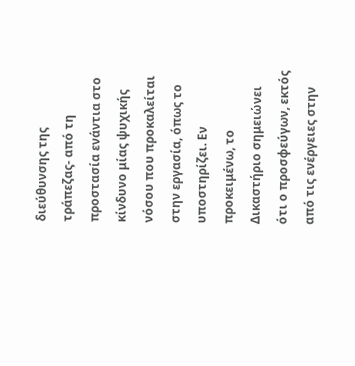διεύθυνσης της τράπεζας- από τη προστασία ενάντια στο κίνδυνο μίας ψυχικής νόσου που προκαλείται στην εργασία, όπως το υποστηρίζει. Εν προκειμένω, το Δικαστήριο σημειώνει ότι ο προσφεύγων, εκτός από τις ενέργειες στην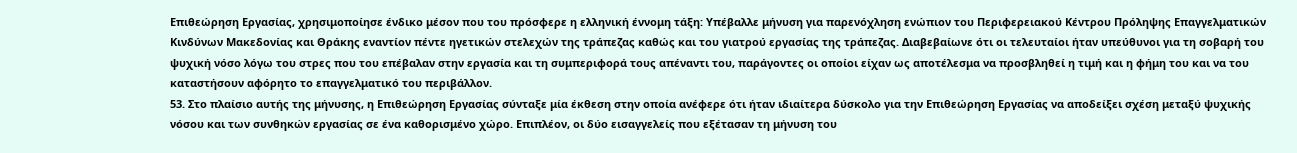Επιθεώρηση Εργασίας, χρησιμοποίησε ένδικο μέσον που του πρόσφερε η ελληνική έννομη τάξη: Υπέβαλλε μήνυση για παρενόχληση ενώπιον του Περιφερειακού Κέντρου Πρόληψης Επαγγελματικών Κινδύνων Μακεδονίας και Θράκης εναντίον πέντε ηγετικών στελεχών της τράπεζας καθώς και του γιατρού εργασίας της τράπεζας. Διαβεβαίωνε ότι οι τελευταίοι ήταν υπεύθυνοι για τη σοβαρή του ψυχική νόσο λόγω του στρες που του επέβαλαν στην εργασία και τη συμπεριφορά τους απέναντι του, παράγοντες οι οποίοι είχαν ως αποτέλεσμα να προσβληθεί η τιμή και η φήμη του και να του καταστήσουν αφόρητο το επαγγελματικό του περιβάλλον.
53. Στο πλαίσιο αυτής της μήνυσης, η Επιθεώρηση Εργασίας σύνταξε μία έκθεση στην οποία ανέφερε ότι ήταν ιδιαίτερα δύσκολο για την Επιθεώρηση Εργασίας να αποδείξει σχέση μεταξύ ψυχικής νόσου και των συνθηκών εργασίας σε ένα καθορισμένο χώρο. Επιπλέον, οι δύο εισαγγελείς που εξέτασαν τη μήνυση του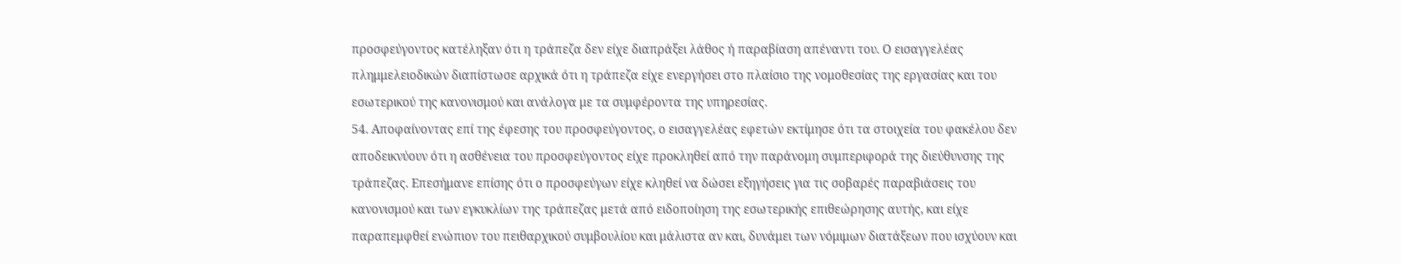προσφεύγοντος κατέληξαν ότι η τράπεζα δεν είχε διαπράξει λάθος ή παραβίαση απέναντι του. Ο εισαγγελέας πλημμελειοδικών διαπίστωσε αρχικά ότι η τράπεζα είχε ενεργήσει στο πλαίσιο της νομοθεσίας της εργασίας και του εσωτερικού της κανονισμού και ανάλογα με τα συμφέροντα της υπηρεσίας.
54. Αποφαίνοντας επί της έφεσης του προσφεύγοντος, ο εισαγγελέας εφετών εκτίμησε ότι τα στοιχεία του φακέλου δεν αποδεικνύουν ότι η ασθένεια του προσφεύγοντος είχε προκληθεί από την παράνομη συμπεριφορά της διεύθυνσης της τράπεζας. Επεσήμανε επίσης ότι ο προσφεύγων είχε κληθεί να δώσει εξηγήσεις για τις σοβαρές παραβιάσεις του κανονισμού και των εγκυκλίων της τράπεζας μετά από ειδοποίηση της εσωτερικής επιθεώρησης αυτής, και είχε παραπεμφθεί ενώπιον του πειθαρχικού συμβουλίου και μάλιστα αν και, δυνάμει των νόμιμων διατάξεων που ισχύουν και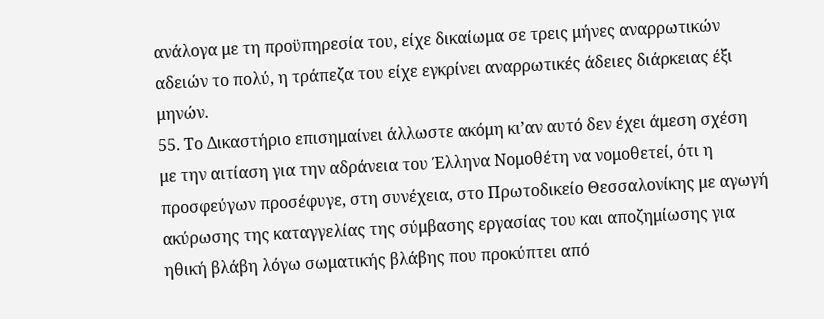ανάλογα με τη προϋπηρεσία του, είχε δικαίωμα σε τρεις μήνες αναρρωτικών αδειών το πολύ, η τράπεζα του είχε εγκρίνει αναρρωτικές άδειες διάρκειας έξι μηνών.
55. Το Δικαστήριο επισημαίνει άλλωστε ακόμη κι’αν αυτό δεν έχει άμεση σχέση με την αιτίαση για την αδράνεια του Έλληνα Νομοθέτη να νομοθετεί, ότι η προσφεύγων προσέφυγε, στη συνέχεια, στο Πρωτοδικείο Θεσσαλονίκης με αγωγή ακύρωσης της καταγγελίας της σύμβασης εργασίας του και αποζημίωσης για ηθική βλάβη λόγω σωματικής βλάβης που προκύπτει από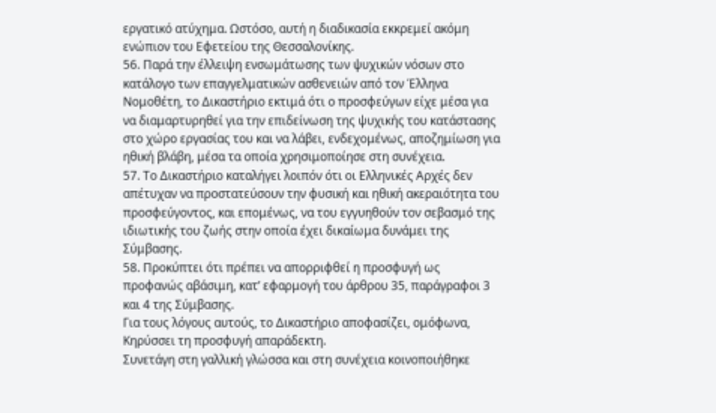εργατικό ατύχημα. Ωστόσο, αυτή η διαδικασία εκκρεμεί ακόμη ενώπιον του Εφετείου της Θεσσαλονίκης.
56. Παρά την έλλειψη ενσωμάτωσης των ψυχικών νόσων στο κατάλογο των επαγγελματικών ασθενειών από τον Έλληνα Νομοθέτη, το Δικαστήριο εκτιμά ότι ο προσφεύγων είχε μέσα για να διαμαρτυρηθεί για την επιδείνωση της ψυχικής του κατάστασης στο χώρο εργασίας του και να λάβει, ενδεχομένως, αποζημίωση για ηθική βλάβη, μέσα τα οποία χρησιμοποίησε στη συνέχεια.
57. Το Δικαστήριο καταλήγει λοιπόν ότι οι Ελληνικές Αρχές δεν απέτυχαν να προστατεύσουν την φυσική και ηθική ακεραιότητα του προσφεύγοντος, και επομένως, να του εγγυηθούν τον σεβασμό της ιδιωτικής του ζωής στην οποία έχει δικαίωμα δυνάμει της Σύμβασης.
58. Προκύπτει ότι πρέπει να απορριφθεί η προσφυγή ως προφανώς αβάσιμη, κατ’ εφαρμογή του άρθρου 35, παράγραφοι 3 και 4 της Σύμβασης.
Για τους λόγους αυτούς, το Δικαστήριο αποφασίζει, ομόφωνα,
Κηρύσσει τη προσφυγή απαράδεκτη.
Συνετάγη στη γαλλική γλώσσα και στη συνέχεια κοινοποιήθηκε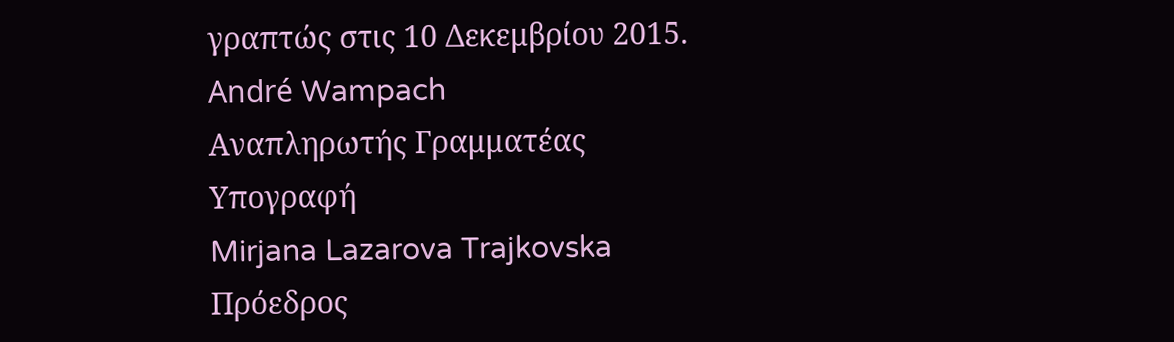γραπτώς στις 10 Δεκεμβρίου 2015.
André Wampach
Αναπληρωτής Γραμματέας
Υπογραφή
Mirjana Lazarova Trajkovska
Πρόεδρος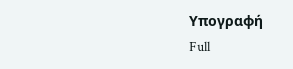Υπογραφή
Full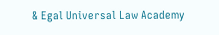& Egal Universal Law Academy